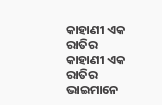କାହାଣୀ ଏକ ରାତିର
କାହାଣୀ ଏକ ରାତିର
ଭାଇମାନେ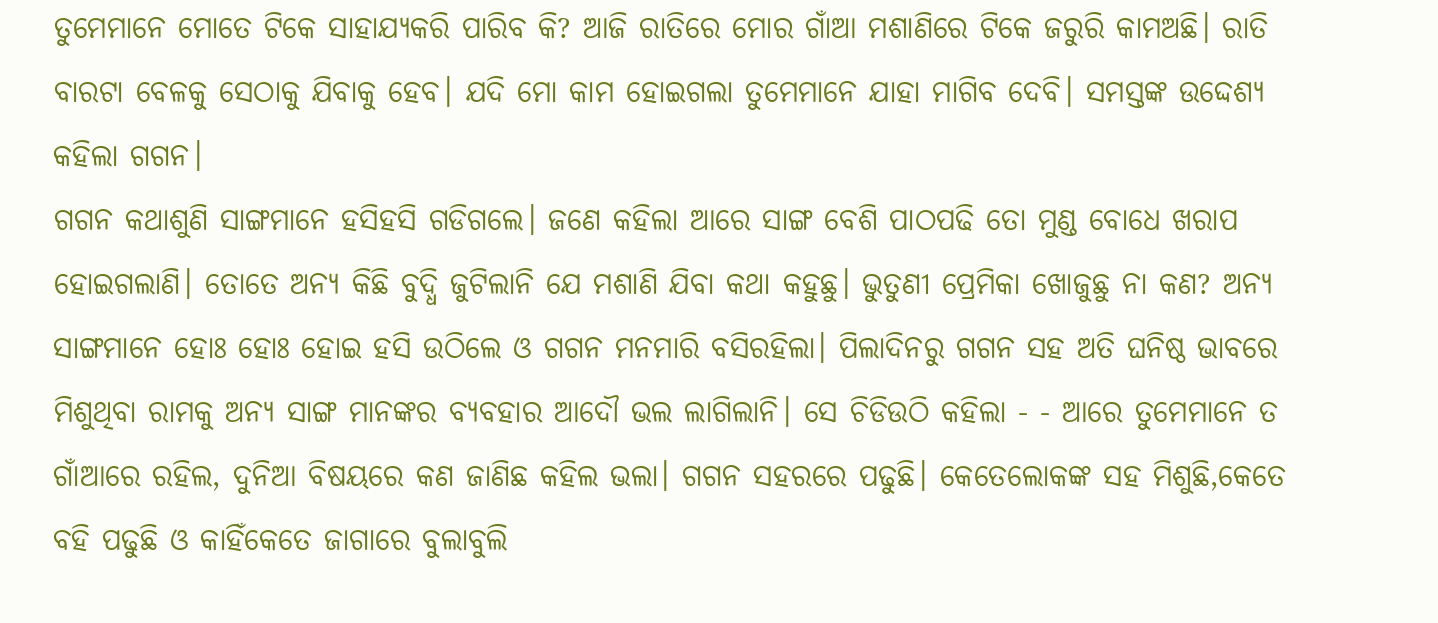ତୁମେମାନେ ମୋତେ ଟିକେ ସାହାଯ୍ଯକରି ପାରିବ କି? ଆଜି ରାତିରେ ମୋର ଗାଁଆ ମଶାଣିରେ ଟିକେ ଜରୁରି କାମଅଛି। ରାତି ବାରଟା ବେଳକୁ ସେଠାକୁ ଯିବାକୁ ହେବ। ଯଦି ମୋ କାମ ହୋଇଗଲା ତୁମେମାନେ ଯାହା ମାଗିବ ଦେବି। ସମସ୍ତଙ୍କ ଉଦ୍ଦେଶ୍ଯ କହିଲା ଗଗନ।
ଗଗନ କଥାଶୁଣି ସାଙ୍ଗମାନେ ହସିହସି ଗଡିଗଲେ। ଜଣେ କହିଲା ଆରେ ସାଙ୍ଗ ବେଶି ପାଠପଢି ତୋ ମୁଣ୍ଡ ବୋଧେ ଖରାପ ହୋଇଗଲାଣି। ତୋତେ ଅନ୍ଯ କିଛି ବୁଦ୍ଧି ଜୁଟିଲାନି ଯେ ମଶାଣି ଯିବା କଥା କହୁଛୁ। ଭୁତୁଣୀ ପ୍ରେମିକା ଖୋଜୁଛୁ ନା କଣ? ଅନ୍ଯ ସାଙ୍ଗମାନେ ହୋଃ ହୋଃ ହୋଇ ହସି ଉଠିଲେ ଓ ଗଗନ ମନମାରି ବସିରହିଲା। ପିଲାଦିନରୁ ଗଗନ ସହ ଅତି ଘନିଷ୍ଠ ଭାବରେ ମିଶୁଥିବା ରାମକୁ ଅନ୍ଯ ସାଙ୍ଗ ମାନଙ୍କର ବ୍ଯବହାର ଆଦୌ ଭଲ ଲାଗିଲାନି। ସେ ଚିଡିଉଠି କହିଲା - - ଆରେ ତୁମେମାନେ ତ ଗାଁଆରେ ରହିଲ, ଦୁନିଆ ବିଷୟରେ କଣ ଜାଣିଛ କହିଲ ଭଲା। ଗଗନ ସହରରେ ପଢୁଛି। କେତେଲୋକଙ୍କ ସହ ମିଶୁଛି,କେତେ ବହି ପଢୁଛି ଓ କାହିଁକେତେ ଜାଗାରେ ବୁଲାବୁଲି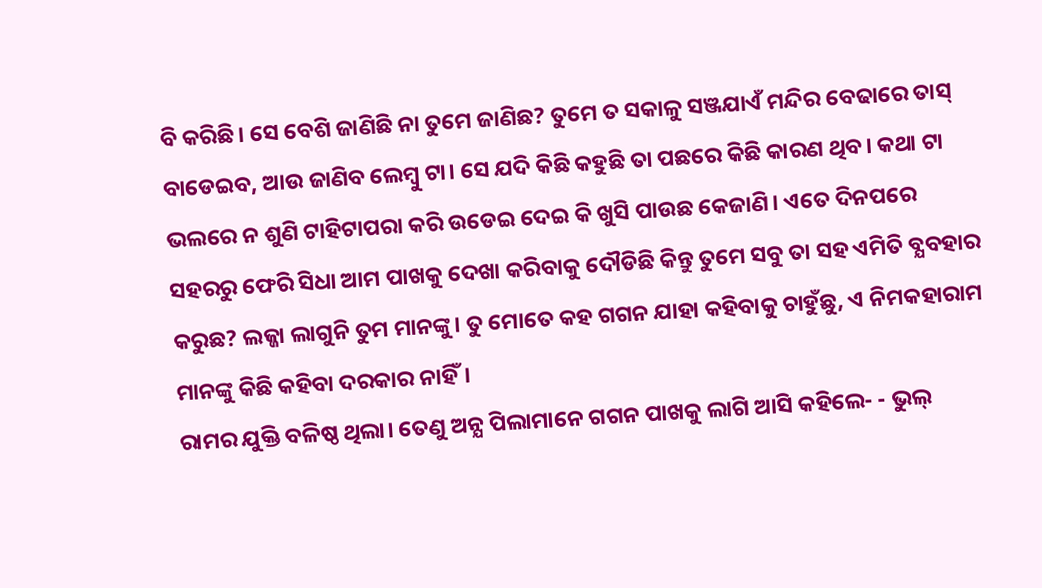ବି କରିଛି। ସେ ବେଶି ଜାଣିଛି ନା ତୁମେ ଜାଣିଛ? ତୁମେ ତ ସକାଳୁ ସଞ୍ଜଯାଏଁ ମନ୍ଦିର ବେଢାରେ ତାସ୍ ବାଡେଇବ, ଆଉ ଜାଣିବ ଲେମ୍ବୁ ଟା। ସେ ଯଦି କିଛି କହୁଛି ତା ପଛରେ କିଛି କାରଣ ଥିବ। କଥା ଟା ଭଲରେ ନ ଶୁଣି ଟାହିଟାପରା କରି ଉଡେଇ ଦେଇ କି ଖୁସି ପାଉଛ କେଜାଣି। ଏତେ ଦିନପରେ ସହରରୁ ଫେରି ସିଧା ଆମ ପାଖକୁ ଦେଖା କରିବାକୁ ଦୌଡିଛି କିନ୍ତୁ ତୁମେ ସବୁ ତା ସହ ଏମିତି ବ୍ଯବହାର କରୁଛ? ଲଜ୍ଜା ଲାଗୁନି ତୁମ ମାନଙ୍କୁ। ତୁ ମୋତେ କହ ଗଗନ ଯାହା କହିବାକୁ ଚାହୁଁଛୁ, ଏ ନିମକହାରାମ ମାନଙ୍କୁ କିଛି କହିବା ଦରକାର ନାହିଁ।
ରାମର ଯୁକ୍ତି ବଳିଷ୍ଠ ଥିଲା। ତେଣୁ ଅନ୍ଯ ପିଲାମାନେ ଗଗନ ପାଖକୁ ଲାଗି ଆସି କହିଲେ- - ଭୁଲ୍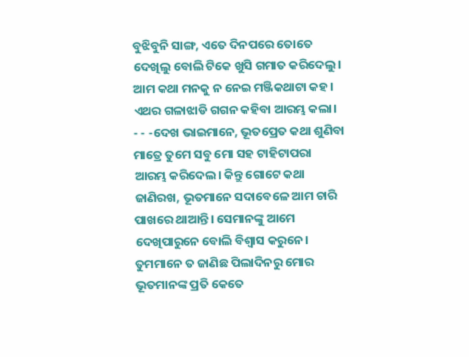ବୁଝିବୁନି ସାଙ୍ଗ, ଏତେ ଦିନପରେ ତୋତେ ଦେଖିଲୁ ବୋଲି ଟିକେ ଖୁସି ଗମାତ କରିଦେଲୁ। ଆମ କଥା ମନକୁ ନ ନେଇ ମଞ୍ଜିକଥାଟା କହ। ଏଥର ଗଳାଝାଡି ଗଗନ କହିବା ଆରମ୍ଭ କଲା।
- - -ଦେଖ ଭାଇମାନେ, ଭୂତପ୍ରେତ କଥା ଶୁଣିବା ମାତ୍ରେ ତୁମେ ସବୁ ମୋ ସହ ଟାହିଟାପରା ଆରମ୍ଭ କରିଦେଲ। କିନ୍ତୁ ଗୋଟେ କଥା ଜାଣିରଖ, ଭୂତମାନେ ସଦାବେଳେ ଆମ ଚାରି ପାଖରେ ଥାଆନ୍ତି। ସେମାନଙ୍କୁ ଆମେ ଦେଖିପାରୁନେ ବୋଲି ବିଶ୍ବାସ କରୁନେ। ତୁମମାନେ ତ ଜାଣିଛ ପିଲାଦିନରୁ ମୋର ଭୂତମାନଙ୍କ ପ୍ରତି କେତେ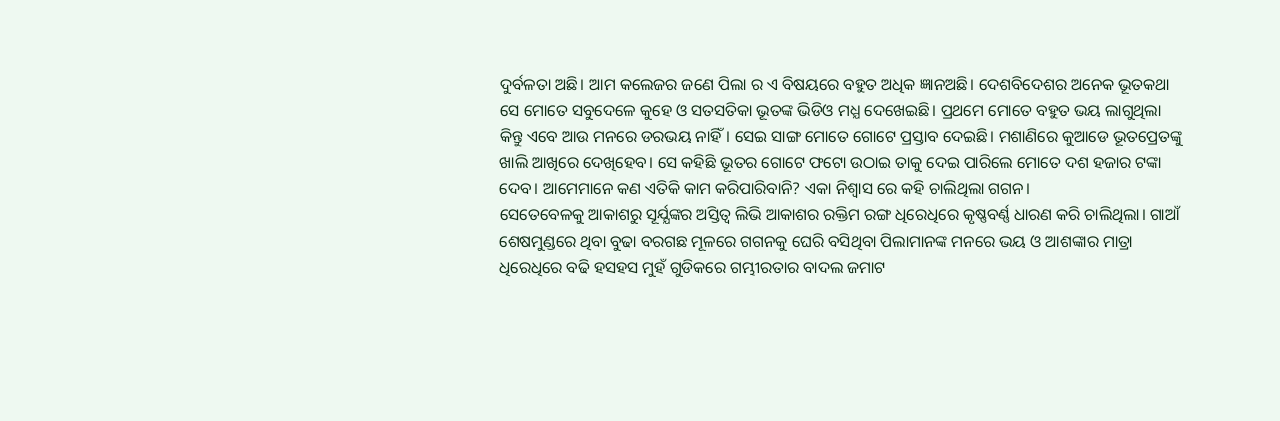ଦୁର୍ବଳତା ଅଛି। ଆମ କଲେଜର ଜଣେ ପିଲା ର ଏ ବିଷୟରେ ବହୁତ ଅଧିକ ଜ୍ଞାନଅଛି। ଦେଶବିଦେଶର ଅନେକ ଭୂତକଥା ସେ ମୋତେ ସବୁଦେଳେ କୁହେ ଓ ସତସତିକା ଭୂତଙ୍କ ଭିଡିଓ ମଧ୍ଯ ଦେଖେଇଛି। ପ୍ରଥମେ ମୋତେ ବହୁତ ଭୟ ଲାଗୁଥିଲା କିନ୍ତୁ ଏବେ ଆଉ ମନରେ ଡରଭୟ ନାହିଁ। ସେଇ ସାଙ୍ଗ ମୋତେ ଗୋଟେ ପ୍ରସ୍ତାବ ଦେଇଛି। ମଶାଣିରେ କୁଆଡେ ଭୂତପ୍ରେତଙ୍କୁ ଖାଲି ଆଖିରେ ଦେଖିହେବ। ସେ କହିଛି ଭୂତର ଗୋଟେ ଫଟୋ ଉଠାଇ ତାକୁ ଦେଇ ପାରିଲେ ମୋତେ ଦଶ ହଜାର ଟଙ୍କା ଦେବ। ଆମେମାନେ କଣ ଏତିକି କାମ କରିପାରିବାନି? ଏକା ନିଶ୍ବାସ ରେ କହି ଚାଲିଥିଲା ଗଗନ।
ସେତେବେଳକୁ ଆକାଶରୁ ସୂର୍ଯ୍ଯଙ୍କର ଅସ୍ତିତ୍ବ ଲିଭି ଆକାଶର ରକ୍ତିମ ରଙ୍ଗ ଧିରେଧିରେ କୃଷ୍ଣବର୍ଣ୍ଣ ଧାରଣ କରି ଚାଲିଥିଲା। ଗାଆଁ ଶେଷମୁଣ୍ଡରେ ଥିବା ବୁଢା ବରଗଛ ମୂଳରେ ଗଗନକୁ ଘେରି ବସିଥିବା ପିଲାମାନଙ୍କ ମନରେ ଭୟ ଓ ଆଶଙ୍କାର ମାତ୍ରା ଧିରେଧିରେ ବଢି ହସହସ ମୁହଁ ଗୁଡିକରେ ଗମ୍ଭୀରତାର ବାଦଲ ଜମାଟ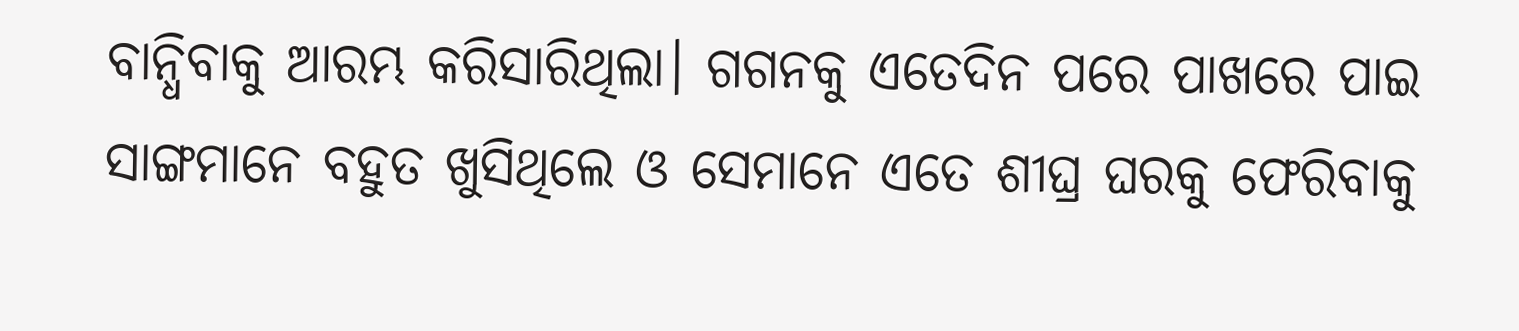ବାନ୍ଧିବାକୁ ଆରମ୍ଭ କରିସାରିଥିଲା। ଗଗନକୁ ଏତେଦିନ ପରେ ପାଖରେ ପାଇ ସାଙ୍ଗମାନେ ବହୁତ ଖୁସିଥିଲେ ଓ ସେମାନେ ଏତେ ଶୀଘ୍ର ଘରକୁ ଫେରିବାକୁ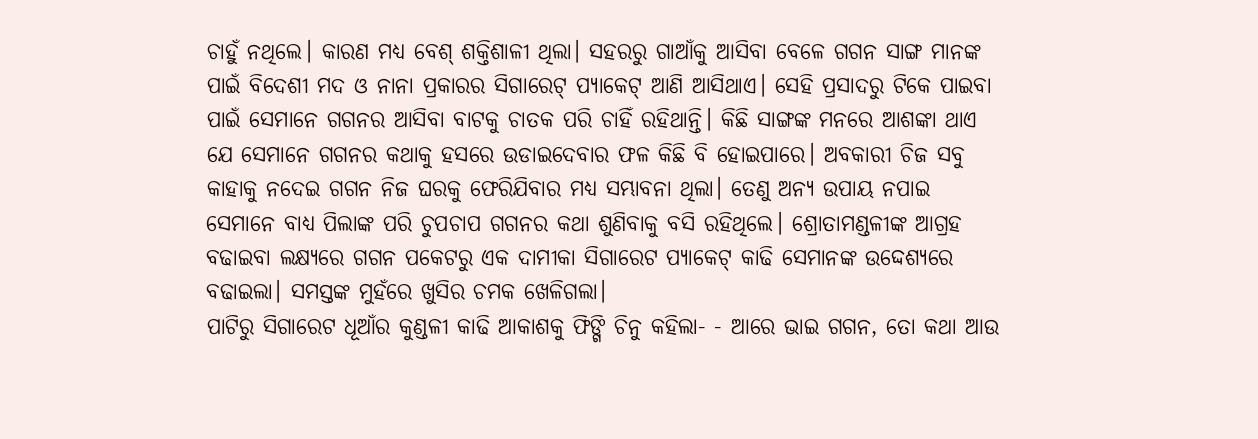ଚାହୁଁ ନଥିଲେ। କାରଣ ମଧ୍ଯ ବେଶ୍ ଶକ୍ତିଶାଳୀ ଥିଲା। ସହରରୁ ଗାଆଁକୁ ଆସିବା ବେଳେ ଗଗନ ସାଙ୍ଗ ମାନଙ୍କ ପାଇଁ ବିଦେଶୀ ମଦ ଓ ନାନା ପ୍ରକାରର ସିଗାରେଟ୍ ପ୍ଯାକେଟ୍ ଆଣି ଆସିଥାଏ। ସେହି ପ୍ରସାଦରୁ ଟିକେ ପାଇବା ପାଇଁ ସେମାନେ ଗଗନର ଆସିବା ବାଟକୁ ଚାତକ ପରି ଚାହିଁ ରହିଥାନ୍ତି। କିଛି ସାଙ୍ଗଙ୍କ ମନରେ ଆଶଙ୍କା ଥାଏ ଯେ ସେମାନେ ଗଗନର କଥାକୁ ହସରେ ଉଡାଇଦେବାର ଫଳ କିଛି ବି ହୋଇପାରେ। ଅବକାରୀ ଚିଜ ସବୁ କାହାକୁ ନଦେଇ ଗଗନ ନିଜ ଘରକୁ ଫେରିଯିବାର ମଧ୍ଯ ସମ୍ଭାବନା ଥିଲା। ତେଣୁ ଅନ୍ଯ ଉପାୟ ନପାଇ ସେମାନେ ବାଧ୍ଯ ପିଲାଙ୍କ ପରି ଚୁପଚାପ ଗଗନର କଥା ଶୁଣିବାକୁ ବସି ରହିଥିଲେ। ଶ୍ରୋତାମଣ୍ଡଳୀଙ୍କ ଆଗ୍ରହ ବଢାଇବା ଲକ୍ଷ୍ୟରେ ଗଗନ ପକେଟରୁ ଏକ ଦାମୀକା ସିଗାରେଟ ପ୍ଯାକେଟ୍ କାଢି ସେମାନଙ୍କ ଉଦ୍ଦେଶ୍ଯରେ ବଢାଇଲା। ସମସ୍ତଙ୍କ ମୁହଁରେ ଖୁସିର ଚମକ ଖେଳିଗଲା।
ପାଟିରୁ ସିଗାରେଟ ଧୂଆଁର କୁଣ୍ଡଳୀ କାଢି ଆକାଶକୁ ଫିଙ୍ଗି ଚିନୁ କହିଲା- - ଆରେ ଭାଇ ଗଗନ, ତୋ କଥା ଆଉ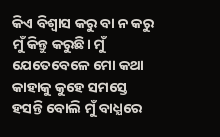କିଏ ବିଶ୍ବାସ କରୁ ବା ନ କରୁ ମୁଁ କିନ୍ତୁ କରୁଛି। ମୁଁ ଯେତେବେଳେ ମୋ କଥା କାହାକୁ କୁହେ ସମସ୍ତେ ହସନ୍ତି ବୋଲି ମୁଁ ବାଧ୍ଯରେ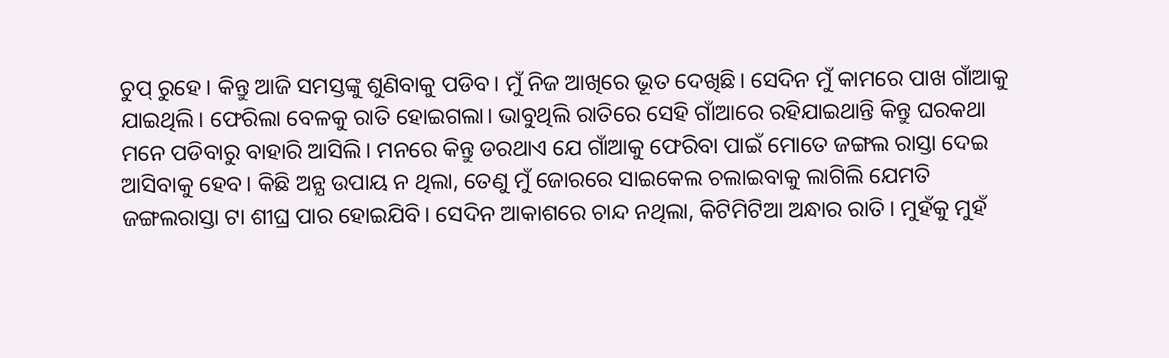ଚୁପ୍ ରୁହେ। କିନ୍ତୁ ଆଜି ସମସ୍ତଙ୍କୁ ଶୁଣିବାକୁ ପଡିବ। ମୁଁ ନିଜ ଆଖିରେ ଭୂତ ଦେଖିଛି। ସେଦିନ ମୁଁ କାମରେ ପାଖ ଗାଁଆକୁ ଯାଇଥିଲି। ଫେରିଲା ବେଳକୁ ରାତି ହୋଇଗଲା। ଭାବୁଥିଲି ରାତିରେ ସେହି ଗାଁଆରେ ରହିଯାଇଥାନ୍ତି କିନ୍ତୁ ଘରକଥା ମନେ ପଡିବାରୁ ବାହାରି ଆସିଲି। ମନରେ କିନ୍ତୁ ଡରଥାଏ ଯେ ଗାଁଆକୁ ଫେରିବା ପାଇଁ ମୋତେ ଜଙ୍ଗଲ ରାସ୍ତା ଦେଇ ଆସିବାକୁ ହେବ। କିଛି ଅନ୍ଯ ଉପାୟ ନ ଥିଲା, ତେଣୁ ମୁଁ ଜୋରରେ ସାଇକେଲ ଚଲାଇବାକୁ ଲାଗିଲି ଯେମତି ଜଙ୍ଗଲରାସ୍ତା ଟା ଶୀଘ୍ର ପାର ହୋଇଯିବି। ସେଦିନ ଆକାଶରେ ଚାନ୍ଦ ନଥିଲା, କିଟିମିଟିଆ ଅନ୍ଧାର ରାତି। ମୁହଁକୁ ମୁହଁ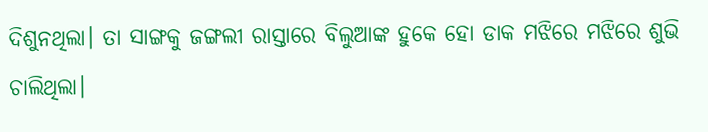ଦିଶୁନଥିଲା। ତା ସାଙ୍ଗକୁ ଜଙ୍ଗଲୀ ରାସ୍ତାରେ ବିଲୁଆଙ୍କ ହୁକେ ହୋ ଡାକ ମଝିରେ ମଝିରେ ଶୁଭି ଚାଲିଥିଲା।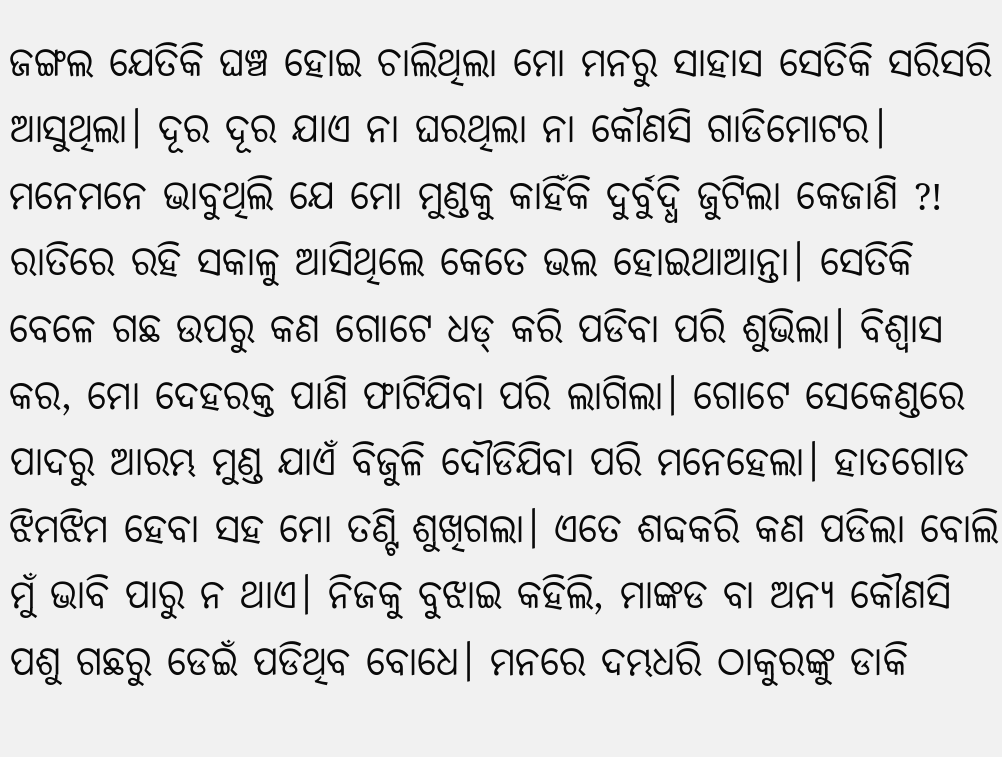ଜଙ୍ଗଲ ଯେତିକି ଘଞ୍ଚ ହୋଇ ଚାଲିଥିଲା ମୋ ମନରୁ ସାହାସ ସେତିକି ସରିସରି ଆସୁଥିଲା। ଦୂର ଦୂର ଯାଏ ନା ଘରଥିଲା ନା କୌଣସି ଗାଡିମୋଟର। ମନେମନେ ଭାବୁଥିଲି ଯେ ମୋ ମୁଣ୍ଡକୁ କାହିଁକି ଦୁର୍ବୁଦ୍ଧି ଜୁଟିଲା କେଜାଣି ?! ରାତିରେ ରହି ସକାଳୁ ଆସିଥିଲେ କେତେ ଭଲ ହୋଇଥାଆନ୍ତା। ସେତିକି ବେଳେ ଗଛ ଉପରୁ କଣ ଗୋଟେ ଧଡ୍ କରି ପଡିବା ପରି ଶୁଭିଲା। ବିଶ୍ବାସ କର, ମୋ ଦେହରକ୍ତ ପାଣି ଫାଟିଯିବା ପରି ଲାଗିଲା। ଗୋଟେ ସେକେଣ୍ଡରେ ପାଦରୁ ଆରମ୍ଭ ମୁଣ୍ଡ ଯାଏଁ ବିଜୁଳି ଦୌଡିଯିବା ପରି ମନେହେଲା। ହାତଗୋଡ ଝିମଝିମ ହେବା ସହ ମୋ ତଣ୍ଟି ଶୁଖିଗଲା। ଏତେ ଶବ୍ଦକରି କଣ ପଡିଲା ବୋଲି ମୁଁ ଭାବି ପାରୁ ନ ଥାଏ। ନିଜକୁ ବୁଝାଇ କହିଲି, ମାଙ୍କଡ ବା ଅନ୍ଯ କୌଣସି ପଶୁ ଗଛରୁ ଡେଇଁ ପଡିଥିବ ବୋଧେ। ମନରେ ଦମ୍ଭଧରି ଠାକୁରଙ୍କୁ ଡାକି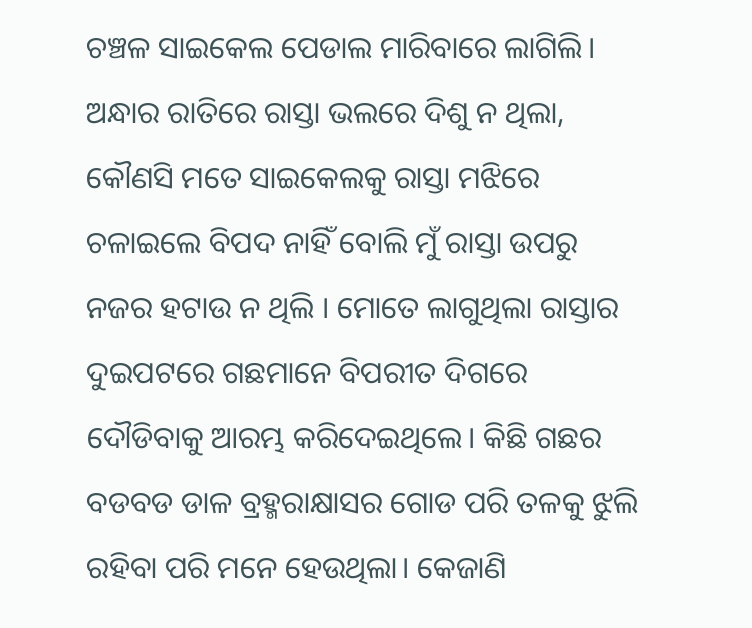ଚଞ୍ଚଳ ସାଇକେଲ ପେଡାଲ ମାରିବାରେ ଲାଗିଲି। ଅନ୍ଧାର ରାତିରେ ରାସ୍ତା ଭଲରେ ଦିଶୁ ନ ଥିଲା, କୌଣସି ମତେ ସାଇକେଲକୁ ରାସ୍ତା ମଝିରେ ଚଳାଇଲେ ବିପଦ ନାହିଁ ବୋଲି ମୁଁ ରାସ୍ତା ଉପରୁ ନଜର ହଟାଉ ନ ଥିଲି । ମୋତେ ଲାଗୁଥିଲା ରାସ୍ତାର ଦୁଇପଟରେ ଗଛମାନେ ବିପରୀତ ଦିଗରେ ଦୌଡିବାକୁ ଆରମ୍ଭ କରିଦେଇଥିଲେ। କିଛି ଗଛର ବଡବଡ ଡାଳ ବ୍ରହ୍ମରାକ୍ଷାସର ଗୋଡ ପରି ତଳକୁ ଝୁଲି ରହିବା ପରି ମନେ ହେଉଥିଲା। କେଜାଣି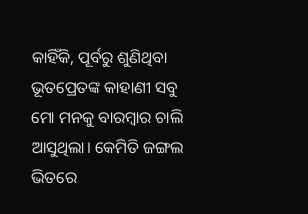କାହିଁକି, ପୂର୍ବରୁ ଶୁଣିଥିବା ଭୂତପ୍ରେତଙ୍କ କାହାଣୀ ସବୁ ମୋ ମନକୁ ବାରମ୍ବାର ଚାଲି ଆସୁଥିଲା। କେମିତି ଜଙ୍ଗଲ ଭିତରେ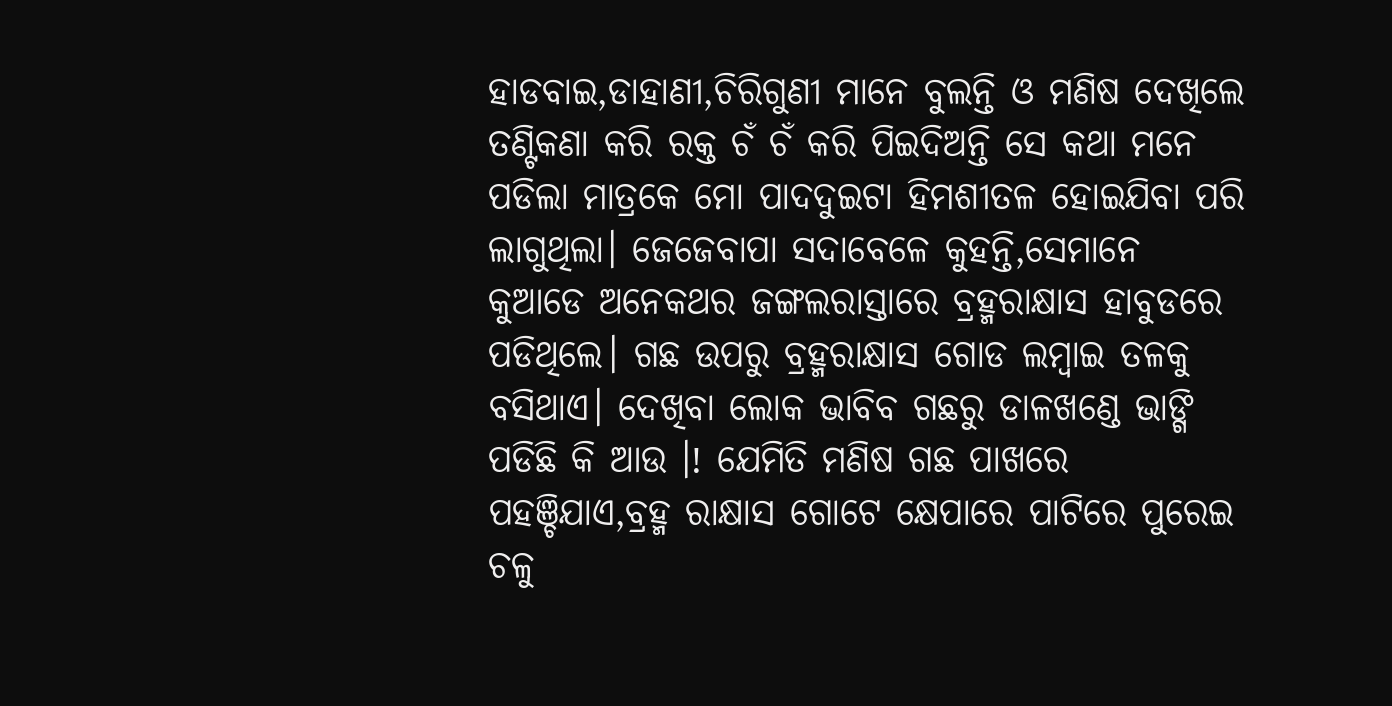ହାଡବାଇ,ଡାହାଣୀ,ଚିରିଗୁଣୀ ମାନେ ବୁଲନ୍ତି ଓ ମଣିଷ ଦେଖିଲେ ତଣ୍ଟିକଣା କରି ରକ୍ତ ଚଁ ଚଁ କରି ପିଇଦିଅନ୍ତି ସେ କଥା ମନେ ପଡିଲା ମାତ୍ରକେ ମୋ ପାଦଦୁଇଟା ହିମଶୀତଳ ହୋଇଯିବା ପରି ଲାଗୁଥିଲା। ଜେଜେବାପା ସଦାବେଳେ କୁହନ୍ତି,ସେମାନେ କୁଆଡେ ଅନେକଥର ଜଙ୍ଗଲରାସ୍ତାରେ ବ୍ରହ୍ମରାକ୍ଷାସ ହାବୁଡରେ ପଡିଥିଲେ। ଗଛ ଉପରୁ ବ୍ରହ୍ମରାକ୍ଷାସ ଗୋଡ ଲମ୍ବାଇ ତଳକୁ ବସିଥାଏ। ଦେଖିବା ଲୋକ ଭାବିବ ଗଛରୁ ଡାଳଖଣ୍ଡେ ଭାଙ୍ଗି ପଡିଛି କି ଆଉ ।! ଯେମିତି ମଣିଷ ଗଛ ପାଖରେ ପହଞ୍ଚିଯାଏ,ବ୍ରହ୍ମ ରାକ୍ଷାସ ଗୋଟେ କ୍ଷେପାରେ ପାଟିରେ ପୁରେଇ ଚଳୁ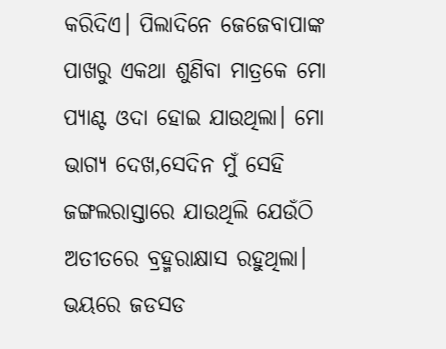କରିଦିଏ। ପିଲାଦିନେ ଜେଜେବାପାଙ୍କ ପାଖରୁ ଏକଥା ଶୁଣିବା ମାତ୍ରକେ ମୋ ପ୍ଯାଣ୍ଟ ଓଦା ହୋଇ ଯାଉଥିଲା। ମୋ ଭାଗ୍ଯ ଦେଖ,ସେଦିନ ମୁଁ ସେହି ଜଙ୍ଗଲରାସ୍ତାରେ ଯାଉଥିଲି ଯେଉଁଠି ଅତୀତରେ ବ୍ରହ୍ମରାକ୍ଷାସ ରହୁଥିଲା। ଭୟରେ ଜଡସଡ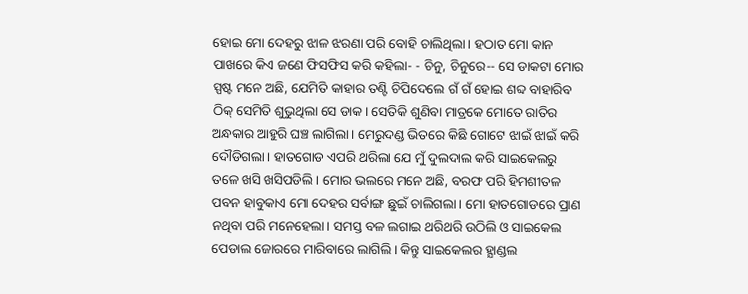ହୋଇ ମୋ ଦେହରୁ ଝାଳ ଝରଣା ପରି ବୋହି ଚାଲିଥିଲା। ହଠାତ ମୋ କାନ ପାଖରେ କିଏ ଜଣେ ଫିସଫିସ କରି କହିଲା- - ଚିନୁ, ଚିନୁରେ-- ସେ ଡାକଟା ମୋର ସ୍ପଷ୍ଟ ମନେ ଅଛି, ଯେମିତି କାହାର ତଣ୍ଟି ଚିପିଦେଲେ ଗଁ ଗଁ ହୋଇ ଶବ୍ଦ ବାହାରିବ ଠିକ୍ ସେମିତି ଶୁଭୁଥିଲା ସେ ଡାକ। ସେତିକି ଶୁଣିବା ମାତ୍ରକେ ମୋତେ ରାତିର ଅନ୍ଧକାର ଆହୁରି ଘଞ୍ଚ ଲାଗିଲା। ମେରୁଦଣ୍ଡ ଭିତରେ କିଛି ଗୋଟେ ଝାଇଁ ଝାଇଁ କରି ଦୌଡିଗଲା। ହାତଗୋଡ ଏପରି ଥରିଲା ଯେ ମୁଁ ଦୁଲଦାଲ କରି ସାଇକେଲରୁ ତଳେ ଖସି ଖସିପଡିଲି। ମୋର ଭଲରେ ମନେ ଅଛି, ବରଫ ପରି ହିମଶୀତଳ ପବନ ହାବୁକାଏ ମୋ ଦେହର ସର୍ବାଙ୍ଗ ଛୁଇଁ ଚାଲିଗଲା। ମୋ ହାତଗୋଡରେ ପ୍ରାଣ ନଥିବା ପରି ମନେହେଲା। ସମସ୍ତ ବଳ ଲଗାଇ ଥରିଥରି ଉଠିଲି ଓ ସାଇକେଲ ପେଡାଲ ଜୋରରେ ମାରିବାରେ ଲାଗିଲି। କିନ୍ତୁ ସାଇକେଲର ହ୍ଯାଣ୍ଡଲ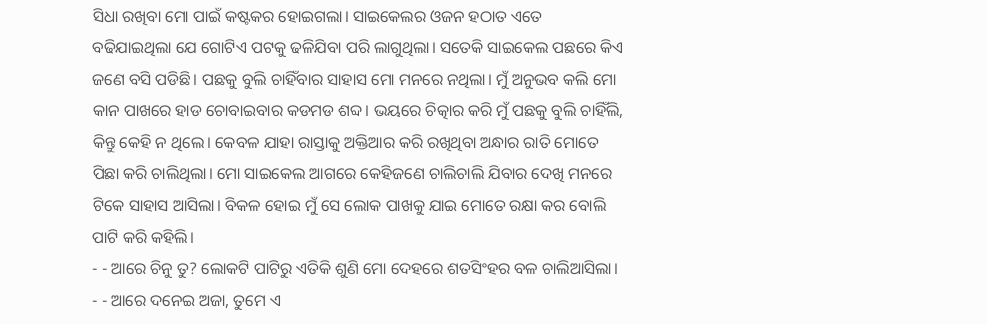ସିଧା ରଖିବା ମୋ ପାଇଁ କଷ୍ଟକର ହୋଇଗଲା। ସାଇକେଲର ଓଜନ ହଠାତ ଏତେ ବଢିଯାଇଥିଲା ଯେ ଗୋଟିଏ ପଟକୁ ଢଳିଯିବା ପରି ଲାଗୁଥିଲା। ସତେକି ସାଇକେଲ ପଛରେ କିଏ ଜଣେ ବସି ପଡିଛି। ପଛକୁ ବୁଲି ଚାହିଁବାର ସାହାସ ମୋ ମନରେ ନଥିଲା। ମୁଁ ଅନୁଭବ କଲି ମୋ କାନ ପାଖରେ ହାଡ ଚୋବାଇବାର କଡମଡ ଶବ୍ଦ। ଭୟରେ ଚିତ୍କାର କରି ମୁଁ ପଛକୁ ବୁଲି ଚାହିଁଲି, କିନ୍ତୁ କେହି ନ ଥିଲେ। କେବଳ ଯାହା ରାସ୍ତାକୁ ଅକ୍ତିଆର କରି ରଖିଥିବା ଅନ୍ଧାର ରାତି ମୋତେ ପିଛା କରି ଚାଲିଥିଲା। ମୋ ସାଇକେଲ ଆଗରେ କେହିଜଣେ ଚାଲିଚାଲି ଯିବାର ଦେଖି ମନରେ ଟିକେ ସାହାସ ଆସିଲା। ବିକଳ ହୋଇ ମୁଁ ସେ ଲୋକ ପାଖକୁ ଯାଇ ମୋତେ ରକ୍ଷା କର ବୋଲି ପାଟି କରି କହିଲି।
- - ଆରେ ଚିନୁ ତୁ? ଲୋକଟି ପାଟିରୁ ଏତିକି ଶୁଣି ମୋ ଦେହରେ ଶତସିଂହର ବଳ ଚାଲିଆସିଲା।
- - ଆରେ ଦନେଇ ଅଜା, ତୁମେ ଏ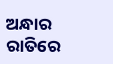ଅନ୍ଧାର ରାତିରେ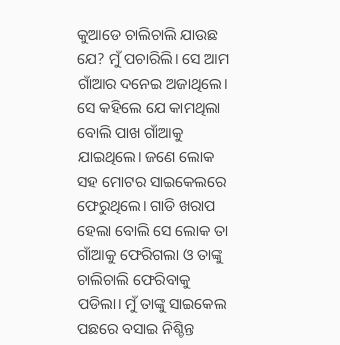କୁଆଡେ ଚାଲିଚାଲି ଯାଉଛ ଯେ? ମୁଁ ପଚାରିଲି। ସେ ଆମ ଗାଁଆର ଦନେଇ ଅଜାଥିଲେ। ସେ କହିଲେ ଯେ କାମଥିଲା ବୋଲି ପାଖ ଗାଁଆକୁ ଯାଇଥିଲେ। ଜଣେ ଲୋକ ସହ ମୋଟର ସାଇକେଲରେ ଫେରୁଥିଲେ। ଗାଡି ଖରାପ ହେଲା ବୋଲି ସେ ଲୋକ ତା ଗାଁଆକୁ ଫେରିଗଲା ଓ ତାଙ୍କୁ ଚାଲିଚାଲି ଫେରିବାକୁ ପଡିଲା। ମୁଁ ତାଙ୍କୁ ସାଇକେଲ ପଛରେ ବସାଇ ନିଶ୍ଚିନ୍ତ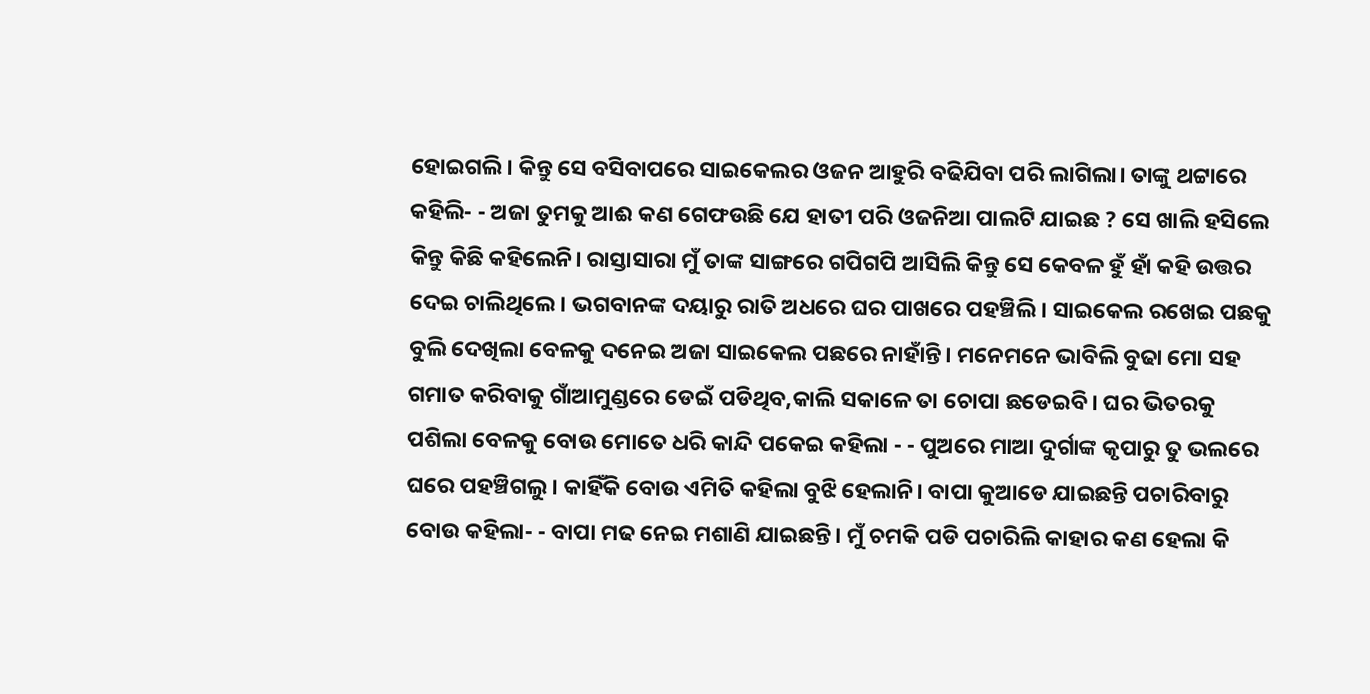ହୋଇଗଲି। କିନ୍ତୁ ସେ ବସିବାପରେ ସାଇକେଲର ଓଜନ ଆହୁରି ବଢିଯିବା ପରି ଲାଗିଲା। ତାଙ୍କୁ ଥଟ୍ଟାରେ କହିଲି- - ଅଜା ତୁମକୁ ଆଈ କଣ ଗେଫଉଛି ଯେ ହାତୀ ପରି ଓଜନିଆ ପାଲଟି ଯାଇଛ ? ସେ ଖାଲି ହସିଲେ କିନ୍ତୁ କିଛି କହିଲେନି। ରାସ୍ତାସାରା ମୁଁ ତାଙ୍କ ସାଙ୍ଗରେ ଗପିଗପି ଆସିଲି କିନ୍ତୁ ସେ କେବଳ ହୁଁ ହାଁ କହି ଉତ୍ତର ଦେଇ ଚାଲିଥିଲେ। ଭଗବାନଙ୍କ ଦୟାରୁ ରାତି ଅଧରେ ଘର ପାଖରେ ପହଞ୍ଚିଲି। ସାଇକେଲ ରଖେଇ ପଛକୁ ବୁଲି ଦେଖିଲା ବେଳକୁ ଦନେଇ ଅଜା ସାଇକେଲ ପଛରେ ନାହାଁନ୍ତି। ମନେମନେ ଭାବିଲି ବୁଢା ମୋ ସହ ଗମାତ କରିବାକୁ ଗାଁଆମୁଣ୍ଡରେ ଡେଇଁ ପଡିଥିବ,କାଲି ସକାଳେ ତା ଚୋପା ଛଡେଇବି। ଘର ଭିତରକୁ ପଶିଲା ବେଳକୁ ବୋଉ ମୋତେ ଧରି କାନ୍ଦି ପକେଇ କହିଲା - - ପୁଅରେ ମାଆ ଦୁର୍ଗାଙ୍କ କୃପାରୁ ତୁ ଭଲରେ ଘରେ ପହଞ୍ଚିଗଲୁ। କାହିଁକି ବୋଉ ଏମିତି କହିଲା ବୁଝି ହେଲାନି। ବାପା କୁଆଡେ ଯାଇଛନ୍ତି ପଚାରିବାରୁ ବୋଉ କହିଲା- - ବାପା ମଢ ନେଇ ମଶାଣି ଯାଇଛନ୍ତି। ମୁଁ ଚମକି ପଡି ପଚାରିଲି କାହାର କଣ ହେଲା କି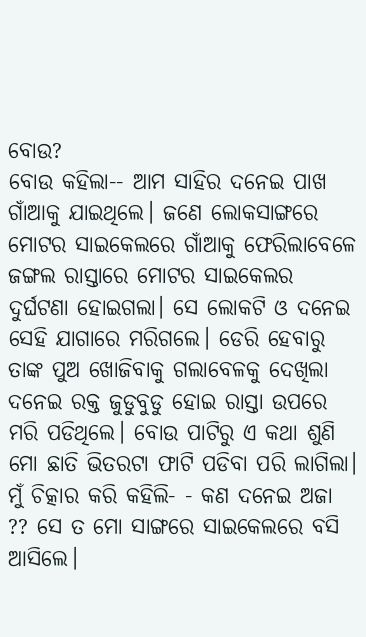ବୋଉ?
ବୋଉ କହିଲା-- ଆମ ସାହିର ଦନେଇ ପାଖ ଗାଁଆକୁ ଯାଇଥିଲେ। ଜଣେ ଲୋକସାଙ୍ଗରେ ମୋଟର ସାଇକେଲରେ ଗାଁଆକୁ ଫେରିଲାବେଳେ ଜଙ୍ଗଲ ରାସ୍ତାରେ ମୋଟର ସାଇକେଲର ଦୁର୍ଘଟଣା ହୋଇଗଲା। ସେ ଲୋକଟି ଓ ଦନେଇ ସେହି ଯାଗାରେ ମରିଗଲେ। ଡେରି ହେବାରୁ ତାଙ୍କ ପୁଅ ଖୋଜିବାକୁ ଗଲାବେଳକୁ ଦେଖିଲା ଦନେଇ ରକ୍ତ ଜୁଡୁବୁଡୁ ହୋଇ ରାସ୍ତା ଉପରେ ମରି ପଡିଥିଲେ। ବୋଉ ପାଟିରୁ ଏ କଥା ଶୁଣି ମୋ ଛାତି ଭିତରଟା ଫାଟି ପଡିବା ପରି ଲାଗିଲା। ମୁଁ ଚିତ୍କାର କରି କହିଲି- - କଣ ଦନେଇ ଅଜା ?? ସେ ତ ମୋ ସାଙ୍ଗରେ ସାଇକେଲରେ ବସି ଆସିଲେ।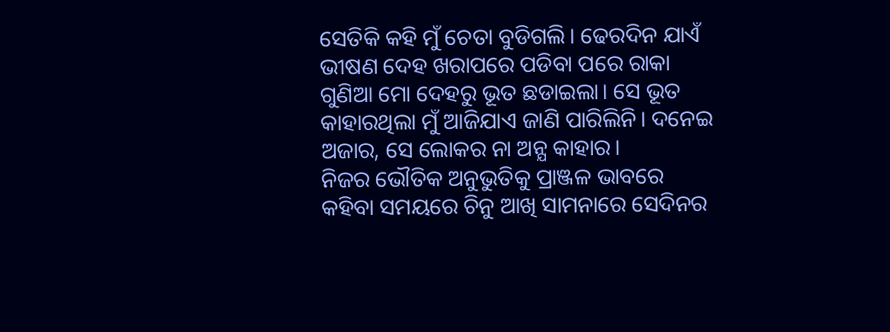ସେତିକି କହି ମୁଁ ଚେତା ବୁଡିଗଲି। ଢେରଦିନ ଯାଏଁ ଭୀଷଣ ଦେହ ଖରାପରେ ପଡିବା ପରେ ରାକା ଗୁଣିଆ ମୋ ଦେହରୁ ଭୂତ ଛଡାଇଲା। ସେ ଭୂତ କାହାରଥିଲା ମୁଁ ଆଜିଯାଏ ଜାଣି ପାରିଲିନି। ଦନେଇ ଅଜାର, ସେ ଲୋକର ନା ଅନ୍ଯ କାହାର।
ନିଜର ଭୌତିକ ଅନୁଭୁତିକୁ ପ୍ରାଞ୍ଜଳ ଭାବରେ କହିବା ସମୟରେ ଚିନୁ ଆଖି ସାମନାରେ ସେଦିନର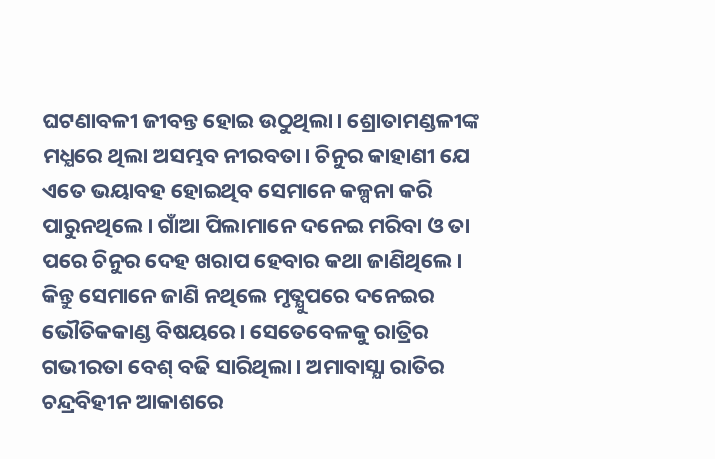ଘଟଣାବଳୀ ଜୀବନ୍ତ ହୋଇ ଉଠୁଥିଲା। ଶ୍ରୋତାମଣ୍ଡଳୀଙ୍କ ମଧ୍ଯରେ ଥିଲା ଅସମ୍ଭବ ନୀରବତା। ଚିନୁର କାହାଣୀ ଯେ ଏତେ ଭୟାବହ ହୋଇଥିବ ସେମାନେ କଳ୍ପନା କରି ପାରୁନଥିଲେ। ଗାଁଆ ପିଲାମାନେ ଦନେଇ ମରିବା ଓ ତା ପରେ ଚିନୁର ଦେହ ଖରାପ ହେବାର କଥା ଜାଣିଥିଲେ। କିନ୍ତୁ ସେମାନେ ଜାଣି ନଥିଲେ ମୃତ୍ଯୁପରେ ଦନେଇର ଭୌତିକକାଣ୍ଡ ବିଷୟରେ। ସେତେବେଳକୁ ରାତ୍ରିର ଗଭୀରତା ବେଶ୍ ବଢି ସାରିଥିଲା। ଅମାବାସ୍ଯା ରାତିର ଚନ୍ଦ୍ରବିହୀନ ଆକାଶରେ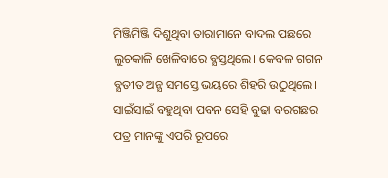ମିଞ୍ଜିମିଞ୍ଜି ଦିଶୁଥିବା ତାରାମାନେ ବାଦଲ ପଛରେ ଲୁଚକାଳି ଖେଳିବାରେ ବ୍ଯସ୍ତଥିଲେ। କେବଳ ଗଗନ ବ୍ଯତୀତ ଅନ୍ଯ ସମସ୍ତେ ଭୟରେ ଶିହରି ଉଠୁଥିଲେ। ସାଇଁସାଇଁ ବହୁଥିବା ପବନ ସେହି ବୁଢା ବରଗଛର ପତ୍ର ମାନଙ୍କୁ ଏପରି ରୂପରେ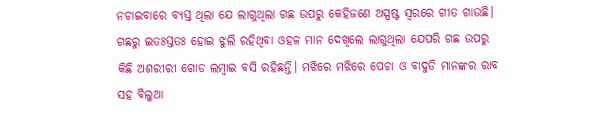ନଚାଇବାରେ ବ୍ଯସ୍ତ ଥିଲା ଯେ ଲାଗୁଥିଲା ଗଛ ଉପରୁ କେହିଜଣେ ଅସ୍ପଷ୍ଟ ସ୍ବରରେ ଗୀତ ଗାଉଛି। ଗଛରୁ ଇତଃସ୍ତତଃ ହୋଇ ଝୁଲି ରହିଥିବା ଓହଳ ମାନ ଦେଖିଲେ ଲାଗୁଥିଲା ଯେପରି ଗଛ ଉପରୁ କିଛି ଅଶରୀରୀ ଗୋଡ ଲମ୍ବାଇ ବସି ରହିଛନ୍ତି। ମଝିରେ ମଝିରେ ପେଚା ଓ ବାଦୁଡି ମାନଙ୍କର ରାବ ସହ ବିଲୁଆ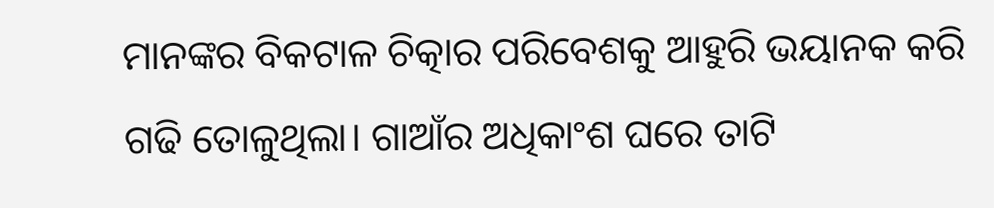ମାନଙ୍କର ବିକଟାଳ ଚିତ୍କାର ପରିବେଶକୁ ଆହୁରି ଭୟାନକ କରି ଗଢି ତୋଳୁଥିଲା। ଗାଆଁର ଅଧିକାଂଶ ଘରେ ତାଟି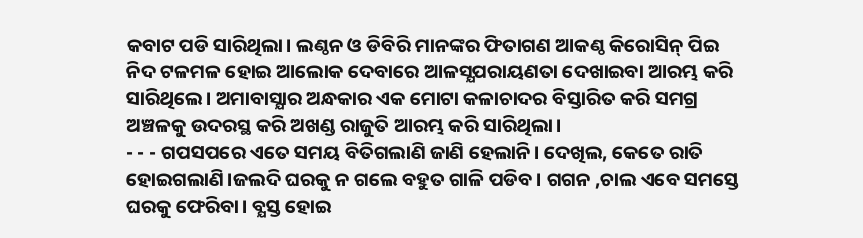କବାଟ ପଡି ସାରିଥିଲା। ଲଣ୍ଠନ ଓ ଡିବିରି ମାନଙ୍କର ଫିତାଗଣ ଆକଣ୍ଠ କିରୋସିନ୍ ପିଇ ନିଦ ଟଳମଳ ହୋଇ ଆଲୋକ ଦେବାରେ ଆଳସ୍ଯପରାୟଣତା ଦେଖାଇବା ଆରମ୍ଭ କରି ସାରିଥିଲେ। ଅମାବାସ୍ଯାର ଅନ୍ଧକାର ଏକ ମୋଟା କଳାଚାଦର ବିସ୍ତାରିତ କରି ସମଗ୍ର ଅଞ୍ଚଳକୁ ଉଦରସ୍ଥ କରି ଅଖଣ୍ଡ ରାଜୁତି ଆରମ୍ଭ କରି ସାରିଥିଲା।
- - - ଗପସପରେ ଏତେ ସମୟ ବିତିଗଲାଣି ଜାଣି ହେଲାନି। ଦେଖିଲ, କେତେ ରାତି ହୋଇଗଲାଣି।ଜଲଦି ଘରକୁ ନ ଗଲେ ବହୁତ ଗାଳି ପଡିବ। ଗଗନ ,ଚାଲ ଏବେ ସମସ୍ତେ ଘରକୁ ଫେରିବା। ବ୍ଯସ୍ତ ହୋଇ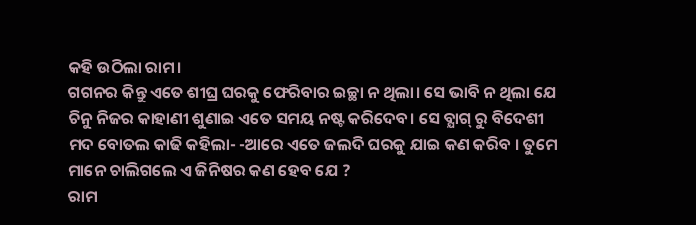କହି ଉଠିଲା ରାମ।
ଗଗନର କିନ୍ତୁ ଏତେ ଶୀଘ୍ର ଘରକୁ ଫେରିବାର ଇଚ୍ଛା ନ ଥିଲା। ସେ ଭାବି ନ ଥିଲା ଯେ ଚିନୁ ନିଜର କାହାଣୀ ଶୁଣାଇ ଏତେ ସମୟ ନଷ୍ଟ କରିଦେବ। ସେ ବ୍ଯାଗ୍ ରୁ ବିଦେଶୀ ମଦ ବୋତଲ କାଢି କହିଲା- -ଆରେ ଏତେ ଜଲଦି ଘରକୁ ଯାଇ କଣ କରିବ । ତୁମେ ମାନେ ଚାଲିଗଲେ ଏ ଜିନିଷର କଣ ହେବ ଯେ ?
ରାମ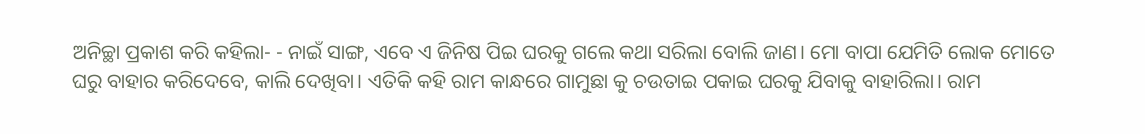ଅନିଚ୍ଛା ପ୍ରକାଶ କରି କହିଲା- - ନାଇଁ ସାଙ୍ଗ, ଏବେ ଏ ଜିନିଷ ପିଇ ଘରକୁ ଗଲେ କଥା ସରିଲା ବୋଲି ଜାଣ। ମୋ ବାପା ଯେମିତି ଲୋକ ମୋତେ ଘରୁ ବାହାର କରିଦେବେ, କାଲି ଦେଖିବା। ଏତିକି କହି ରାମ କାନ୍ଧରେ ଗାମୁଛା କୁ ଚଉତାଇ ପକାଇ ଘରକୁ ଯିବାକୁ ବାହାରିଲା। ରାମ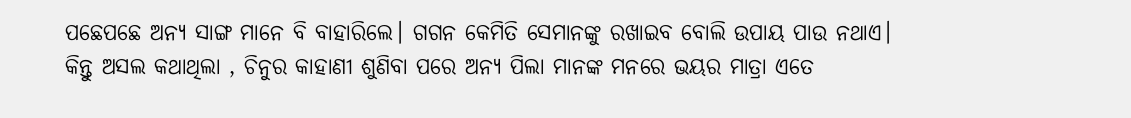ପଛେପଛେ ଅନ୍ଯ ସାଙ୍ଗ ମାନେ ବି ବାହାରିଲେ। ଗଗନ କେମିତି ସେମାନଙ୍କୁ ରଖାଇବ ବୋଲି ଉପାୟ ପାଉ ନଥାଏ। କିନ୍ତୁ ଅସଲ କଥାଥିଲା , ଚିନୁର କାହାଣୀ ଶୁଣିବା ପରେ ଅନ୍ଯ ପିଲା ମାନଙ୍କ ମନରେ ଭୟର ମାତ୍ରା ଏତେ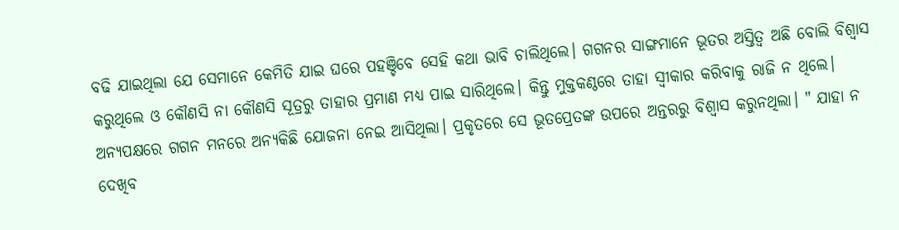ବଢି ଯାଇଥିଲା ଯେ ସେମାନେ କେମିତି ଯାଇ ଘରେ ପହଞ୍ଚିବେ ସେହି କଥା ଭାବି ଚାଲିଥିଲେ। ଗଗନର ସାଙ୍ଗମାନେ ଭୂତର ଅସ୍ତିତ୍ବ ଅଛି ବୋଲି ବିଶ୍ବାସ କରୁଥିଲେ ଓ କୌଣସି ନା କୌଣସି ସୂତ୍ରରୁ ତାହାର ପ୍ରମାଣ ମଧ୍ଯ ପାଇ ସାରିଥିଲେ। କିନ୍ତୁ ମୁକ୍ତକଣ୍ଠରେ ତାହା ସ୍ବୀକାର କରିବାକୁ ରାଜି ନ ଥିଲେ।
ଅନ୍ଯପକ୍ଷରେ ଗଗନ ମନରେ ଅନ୍ଯକିଛି ଯୋଜନା ନେଇ ଆସିଥିଲା। ପ୍ରକୃତରେ ସେ ଭୂତପ୍ରେତଙ୍କ ଉପରେ ଅନ୍ତରରୁ ବିଶ୍ବାସ କରୁନଥିଲା। " ଯାହା ନ ଦେଖିବ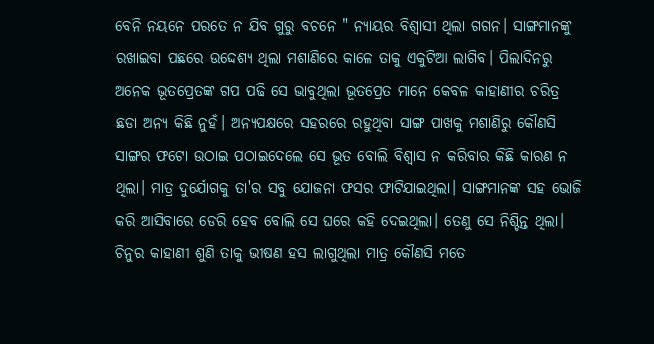ବେନି ନୟନେ ପରତେ ନ ଯିବ ଗୁରୁ ବଚନେ " ନ୍ଯାୟର ବିଶ୍ବାସୀ ଥିଲା ଗଗନ। ସାଙ୍ଗମାନଙ୍କୁ ରଖାଇବା ପଛରେ ଉଦ୍ଦେଶ୍ଯ ଥିଲା ମଶାଣିରେ କାଳେ ତାକୁ ଏକୁଟିଆ ଲାଗିବ। ପିଲାଦିନରୁ ଅନେକ ଭୂତପ୍ରେତଙ୍କ ଗପ ପଢି ସେ ଭାବୁଥିଲା ଭୂତପ୍ରେତ ମାନେ କେବଳ କାହାଣୀର ଚରିତ୍ର ଛଡା ଅନ୍ଯ କିଛି ନୁହଁ। ଅନ୍ଯପକ୍ଷରେ ସହରରେ ରହୁଥିବା ସାଙ୍ଗ ପାଖକୁ ମଶାଣିରୁ କୌଣସି ସାଙ୍ଗର ଫଟୋ ଉଠାଇ ପଠାଇଦେଲେ ସେ ଭୂତ ବୋଲି ବିଶ୍ବାସ ନ କରିବାର କିଛି କାରଣ ନ ଥିଲା। ମାତ୍ର ଦୁର୍ଯୋଗକୁ ତା'ର ସବୁ ଯୋଜନା ଫସର ଫାଟିଯାଇଥିଲା। ସାଙ୍ଗମାନଙ୍କ ସହ ଭୋଜି କରି ଆସିବାରେ ଡେରି ହେବ ବୋଲି ସେ ଘରେ କହି ଦେଇଥିଲା। ତେଣୁ ସେ ନିଶ୍ଚିନ୍ତ ଥିଲା। ଚିନୁର କାହାଣୀ ଶୁଣି ତାକୁ ଭୀଷଣ ହସ ଲାଗୁଥିଲା ମାତ୍ର କୌଣସି ମତେ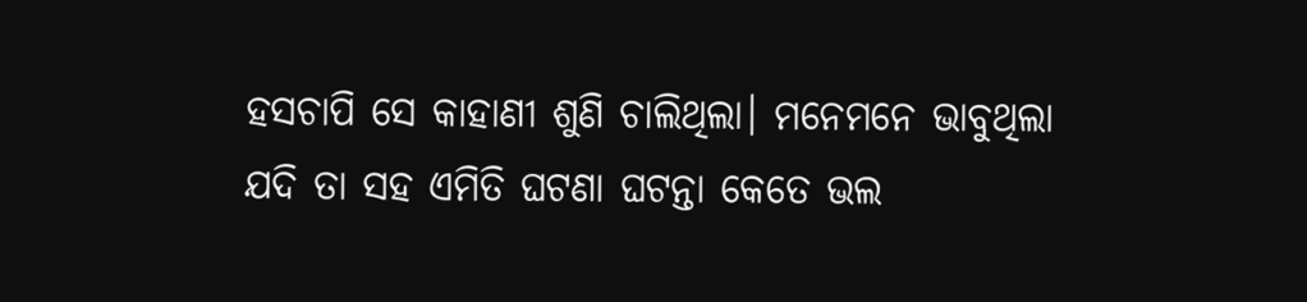ହସଚାପି ସେ କାହାଣୀ ଶୁଣି ଚାଲିଥିଲା। ମନେମନେ ଭାବୁଥିଲା ଯଦି ତା ସହ ଏମିତି ଘଟଣା ଘଟନ୍ତା କେତେ ଭଲ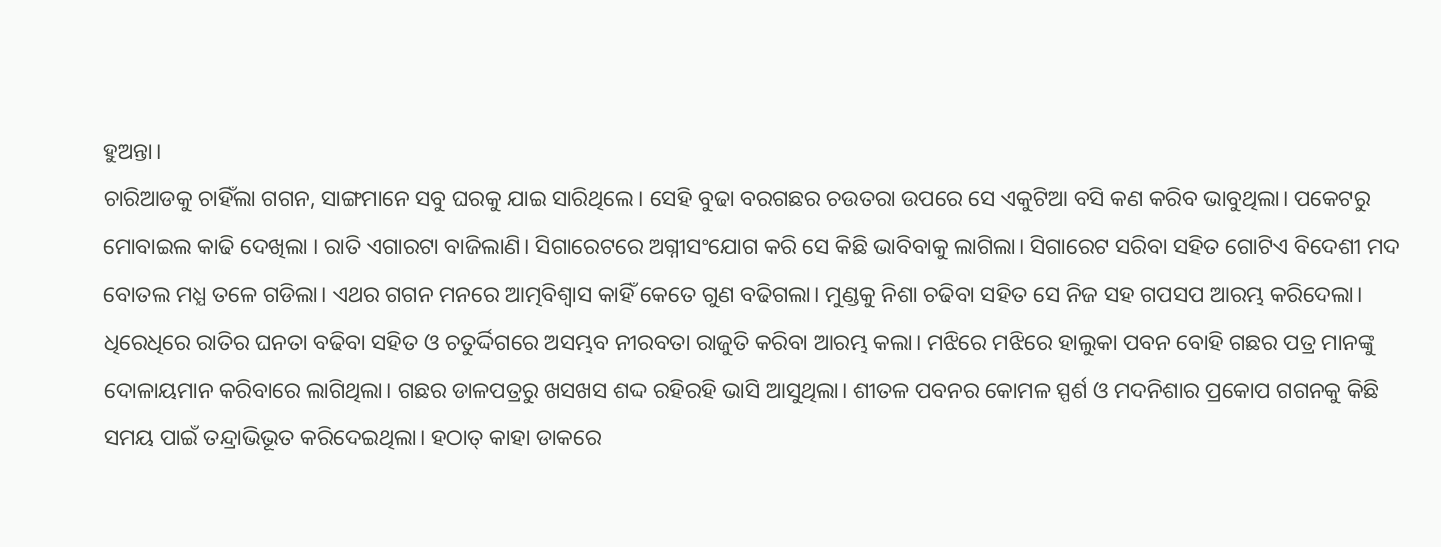ହୁଅନ୍ତା।
ଚାରିଆଡକୁ ଚାହିଁଲା ଗଗନ, ସାଙ୍ଗମାନେ ସବୁ ଘରକୁ ଯାଇ ସାରିଥିଲେ। ସେହି ବୁଢା ବରଗଛର ଚଉତରା ଉପରେ ସେ ଏକୁଟିଆ ବସି କଣ କରିବ ଭାବୁଥିଲା। ପକେଟରୁ ମୋବାଇଲ କାଢି ଦେଖିଲା । ରାତି ଏଗାରଟା ବାଜିଲାଣି। ସିଗାରେଟରେ ଅଗ୍ନୀସଂଯୋଗ କରି ସେ କିଛି ଭାବିବାକୁ ଲାଗିଲା। ସିଗାରେଟ ସରିବା ସହିତ ଗୋଟିଏ ବିଦେଶୀ ମଦ ବୋତଲ ମଧ୍ଯ ତଳେ ଗଡିଲା। ଏଥର ଗଗନ ମନରେ ଆତ୍ମବିଶ୍ବାସ କାହିଁ କେତେ ଗୁଣ ବଢିଗଲା। ମୁଣ୍ଡକୁ ନିଶା ଚଢିବା ସହିତ ସେ ନିଜ ସହ ଗପସପ ଆରମ୍ଭ କରିଦେଲା। ଧିରେଧିରେ ରାତିର ଘନତା ବଢିବା ସହିତ ଓ ଚତୁର୍ଦ୍ଦିଗରେ ଅସମ୍ଭବ ନୀରବତା ରାଜୁତି କରିବା ଆରମ୍ଭ କଲା। ମଝିରେ ମଝିରେ ହାଲୁକା ପବନ ବୋହି ଗଛର ପତ୍ର ମାନଙ୍କୁ ଦୋଳାୟମାନ କରିବାରେ ଲାଗିଥିଲା। ଗଛର ଡାଳପତ୍ରରୁ ଖସଖସ ଶଦ୍ଦ ରହିରହି ଭାସି ଆସୁଥିଲା। ଶୀତଳ ପବନର କୋମଳ ସ୍ପର୍ଶ ଓ ମଦନିଶାର ପ୍ରକୋପ ଗଗନକୁ କିଛି ସମୟ ପାଇଁ ତନ୍ଦ୍ରାଭିଭୂତ କରିଦେଇଥିଲା। ହଠାତ୍ କାହା ଡାକରେ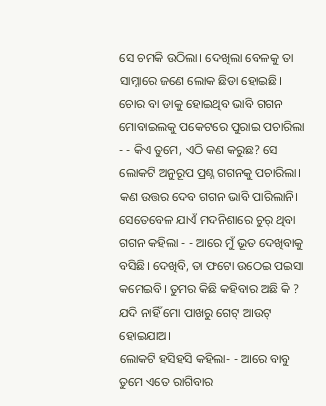ସେ ଚମକି ଉଠିଲା। ଦେଖିଲା ବେଳକୁ ତା ସାମ୍ନାରେ ଜଣେ ଲୋକ ଛିଡା ହୋଇଛି। ଚୋର ବା ଡାକୁ ହୋଇଥିବ ଭାବି ଗଗନ ମୋବାଇଲକୁ ପକେଟରେ ପୁରାଇ ପଚାରିଲା - - କିଏ ତୁମେ, ଏଠି କଣ କରୁଛ? ସେ ଲୋକଟି ଅନୁରୂପ ପ୍ରଶ୍ନ ଗଗନକୁ ପଚାରିଲା। କଣ ଉତ୍ତର ଦେବ ଗଗନ ଭାବି ପାରିଲାନି। ସେତେବେଳ ଯାଏଁ ମଦନିଶାରେ ଚୁର୍ ଥିବା ଗଗନ କହିଲା - - ଆରେ ମୁଁ ଭୂତ ଦେଖିବାକୁ ବସିଛି। ଦେଖିବି, ତା ଫଟୋ ଉଠେଇ ପଇସା କମେଇବି। ତୁମର କିଛି କହିବାର ଅଛି କି ? ଯଦି ନାହିଁ ମୋ ପାଖରୁ ଗେଟ୍ ଆଉଟ୍ ହୋଇଯାଅ।
ଲୋକଟି ହସିହସି କହିଲା- - ଆରେ ବାବୁ ତୁମେ ଏତେ ରାଗିବାର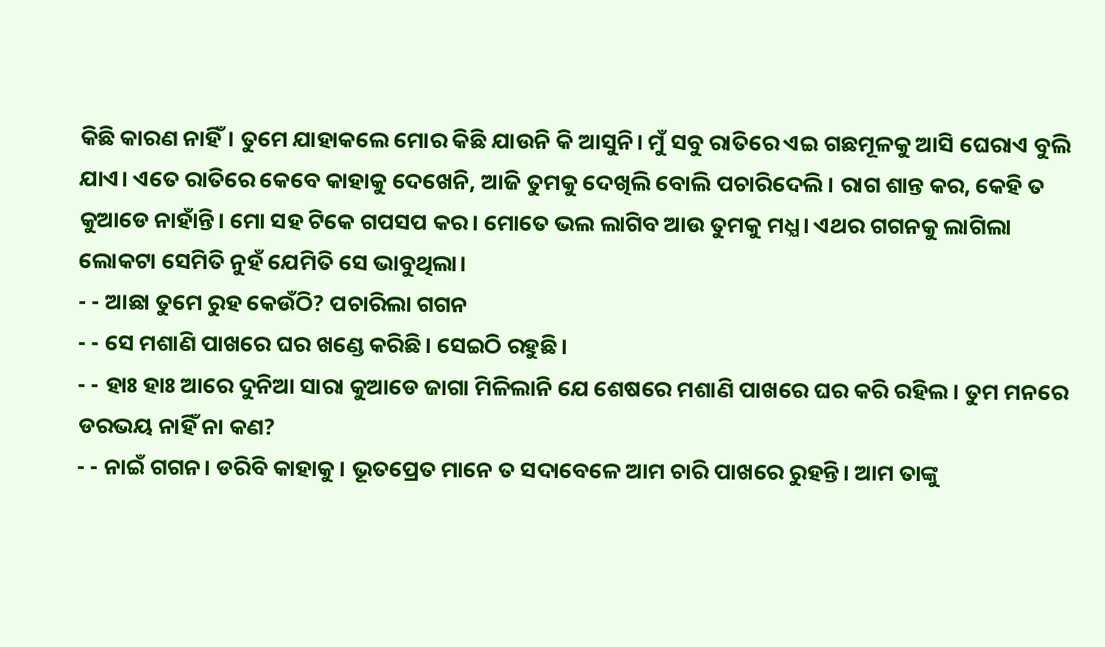କିଛି କାରଣ ନାହିଁ। ତୁମେ ଯାହାକଲେ ମୋର କିଛି ଯାଉନି କି ଆସୁନି। ମୁଁ ସବୁ ରାତିରେ ଏଇ ଗଛମୂଳକୁ ଆସି ଘେରାଏ ବୁଲି ଯାଏ। ଏତେ ରାତିରେ କେବେ କାହାକୁ ଦେଖେନି, ଆଜି ତୁମକୁ ଦେଖିଲି ବୋଲି ପଚାରିଦେଲି। ରାଗ ଶାନ୍ତ କର, କେହି ତ କୁଆଡେ ନାହାଁନ୍ତି। ମୋ ସହ ଟିକେ ଗପସପ କର। ମୋତେ ଭଲ ଲାଗିବ ଆଉ ତୁମକୁ ମଧ୍ଯ। ଏଥର ଗଗନକୁ ଲାଗିଲା ଲୋକଟା ସେମିତି ନୁହଁ ଯେମିତି ସେ ଭାବୁଥିଲା।
- - ଆଛା ତୁମେ ରୁହ କେଉଁଠି? ପଚାରିଲା ଗଗନ
- - ସେ ମଶାଣି ପାଖରେ ଘର ଖଣ୍ଡେ କରିଛି। ସେଇଠି ରହୁଛି।
- - ହାଃ ହାଃ ଆରେ ଦୁନିଆ ସାରା କୁଆଡେ ଜାଗା ମିଳିଲାନି ଯେ ଶେଷରେ ମଶାଣି ପାଖରେ ଘର କରି ରହିଲ। ତୁମ ମନରେ ଡରଭୟ ନାହିଁ ନା କଣ?
- - ନାଇଁ ଗଗନ। ଡରିବି କାହାକୁ। ଭୂତପ୍ରେତ ମାନେ ତ ସଦାବେଳେ ଆମ ଚାରି ପାଖରେ ରୁହନ୍ତି। ଆମ ତାଙ୍କୁ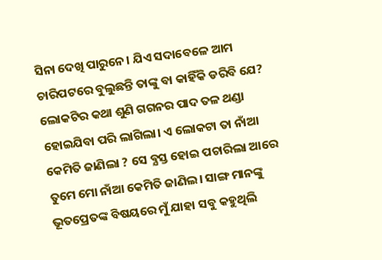ସିନା ଦେଖି ପାରୁନେ। ଯିଏ ସଦାବେଳେ ଆମ ଚାରିପଟରେ ବୁଲୁଛନ୍ତି ତାଙ୍କୁ ବା କାହିଁକି ଡରିବି ଯେ?
ଲୋକଟିର କଥା ଶୁଣି ଗଗନର ପାଦ ତଳ ଥଣ୍ଡା ହୋଇଯିବା ପରି ଲାଗିଲା। ଏ ଲୋକଟା ତା ନାଁଆ କେମିତି ଜାଣିଲା ? ସେ ବ୍ଯସ୍ତ ହୋଇ ପଚାରିଲା ଆରେ ତୁମେ ମୋ ନାଁଆ କେମିତି ଜାଣିଲ। ସାଙ୍ଗ ମାନଙ୍କୁ ଭୂତପ୍ରେତଙ୍କ ବିଷୟରେ ମୁଁ ଯାହା ସବୁ କହୁଥିଲି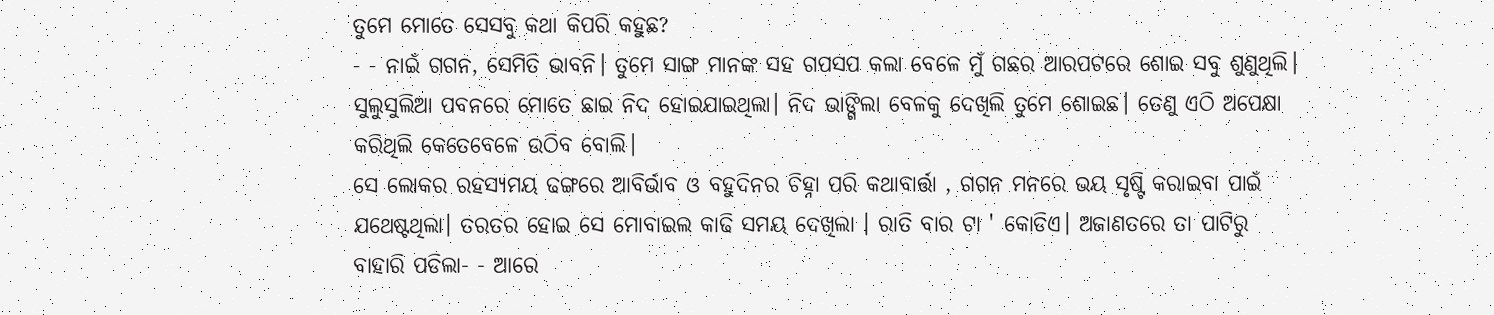ତୁମେ ମୋତେ ସେସବୁ କଥା କିପରି କହୁଛ?
- - ନାଇଁ ଗଗନ, ସେମିତି ଭାବନି। ତୁମେ ସାଙ୍ଗ ମାନଙ୍କ ସହ ଗପସପ କଲା ବେଳେ ମୁଁ ଗଛର ଆରପଟରେ ଶୋଇ ସବୁ ଶୁଣୁଥିଲି। ସୁଲୁସୁଲିଆ ପବନରେ ମୋତେ ଛାଇ ନିଦ ହୋଇଯାଇଥିଲା। ନିଦ ଭାଙ୍ଗିଲା ବେଳକୁ ଦେଖିଲି ତୁମେ ଶୋଇଛ। ତେଣୁ ଏଠି ଅପେକ୍ଷା କରିଥିଲି କେତେବେଳେ ଉଠିବ ବୋଲି।
ସେ ଲୋକର ରହସ୍ଯମୟ ଢଙ୍ଗରେ ଆବିର୍ଭାବ ଓ ବହୁଦିନର ଚିହ୍ନା ପରି କଥାବାର୍ତ୍ତା , ଗଗନ ମନରେ ଭୟ ସୃଷ୍ଟି କରାଇବା ପାଇଁ ଯଥେଷ୍ଟଥିଲା। ତରତର ହୋଇ ସେ ମୋବାଇଲ କାଢି ସମୟ ଦେଖିଲା । ରାତି ବାର ଟା ' କୋଡିଏ। ଅଜାଣତରେ ତା ପାଟିରୁ ବାହାରି ପଡିଲା- - ଆରେ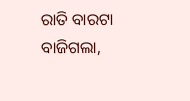ରାତି ବାରଟା ବାଜିଗଲା,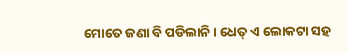ମୋତେ ଜଣା ବି ପଡିଲାନି। ଧେତ୍ ଏ ଲୋକଟା ସହ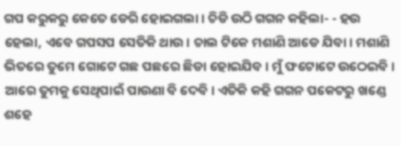ଗପ କରୁକରୁ କେତେ ଡେରି ହୋଇଗଲା। ଚିଡି ଉଠି ଗଗନ କହିଲା- - ହଉ ହେଲା, ଏବେ ଗପସପ ସେତିକି ଥାଉ। ଚାଲ ଟିକେ ମଶାଣି ଆଡେ ଯିବା। ମଶାଣି ଭିତରେ ତୁମେ ଗୋଟେ ଗଛ ପଛରେ ଛିଡା ହୋଇଯିବ। ମୁଁ ଫଟୋଟେ ଉଠେଇବି। ଆରେ ତୁମକୁ ସେଥିପାଇଁ ପାଉଣା ବି ଦେବି। ଏତିକି କହି ଗଗନ ପକେଟରୁ ଖଣ୍ଡେ ଶହେ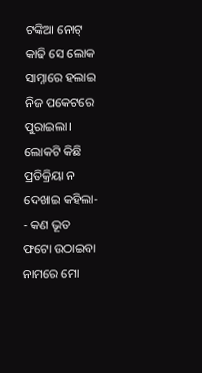ଟଙ୍କିଆ ନୋଟ୍ କାଢି ସେ ଲୋକ ସାମ୍ନାରେ ହଲାଇ ନିଜ ପକେଟରେ ପୁରାଇଲା। ଲୋକଟି କିଛି ପ୍ରତିକ୍ରିୟା ନ ଦେଖାଇ କହିଲା- - କଣ ଭୂତ ଫଟୋ ଉଠାଇବା ନାମରେ ମୋ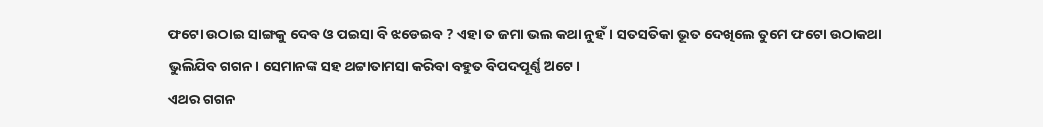ଫଟୋ ଉଠାଇ ସାଙ୍ଗକୁ ଦେବ ଓ ପଇସା ବି ଝଡେଇବ ? ଏହା ତ ଜମା ଭଲ କଥା ନୁହଁ। ସତସତିକା ଭୂତ ଦେଖିଲେ ତୁମେ ଫଟୋ ଉଠାକଥା ଭୁଲିଯିବ ଗଗନ। ସେମାନଙ୍କ ସହ ଥଟ୍ଟାତାମସା କରିବା ବହୁତ ବିପଦପୂର୍ଣ୍ଣ ଅଟେ।
ଏଥର ଗଗନ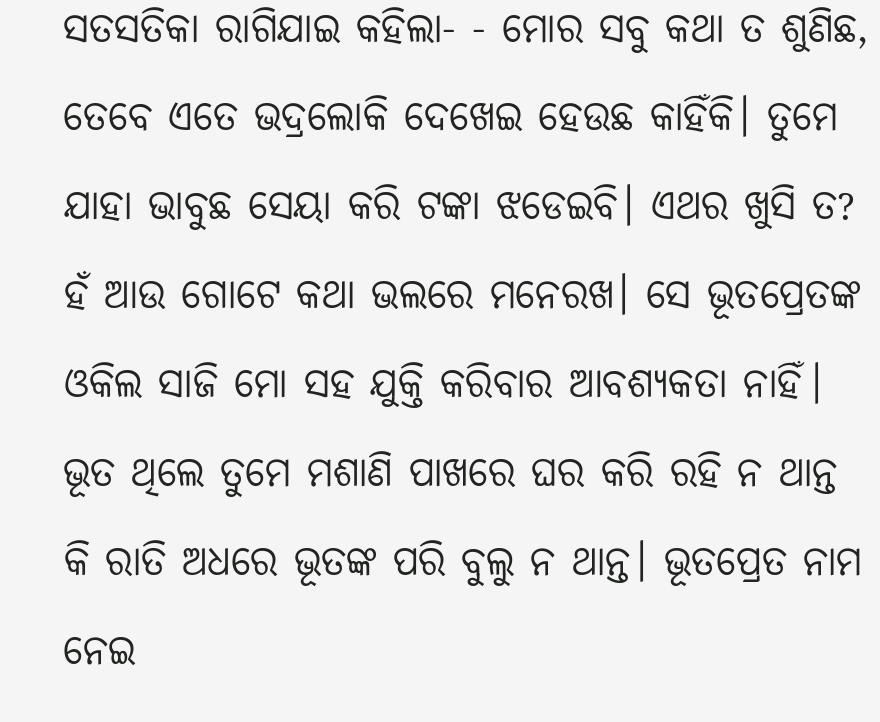ସତସତିକା ରାଗିଯାଇ କହିଲା- - ମୋର ସବୁ କଥା ତ ଶୁଣିଛ, ତେବେ ଏତେ ଭଦ୍ରଲୋକି ଦେଖେଇ ହେଉଛ କାହିଁକି। ତୁମେ ଯାହା ଭାବୁଛ ସେୟା କରି ଟଙ୍କା ଝଡେଇବି। ଏଥର ଖୁସି ତ? ହଁ ଆଉ ଗୋଟେ କଥା ଭଲରେ ମନେରଖ। ସେ ଭୂତପ୍ରେତଙ୍କ ଓକିଲ ସାଜି ମୋ ସହ ଯୁକ୍ତି କରିବାର ଆବଶ୍ଯକତା ନାହିଁ। ଭୂତ ଥିଲେ ତୁମେ ମଶାଣି ପାଖରେ ଘର କରି ରହି ନ ଥାନ୍ତ କି ରାତି ଅଧରେ ଭୂତଙ୍କ ପରି ବୁଲୁ ନ ଥାନ୍ତ। ଭୂତପ୍ରେତ ନାମ ନେଇ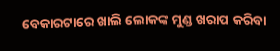ବେକାରଟାରେ ଖାଲି ଲୋକଙ୍କ ମୁଣ୍ଡ ଖରାପ କରିବା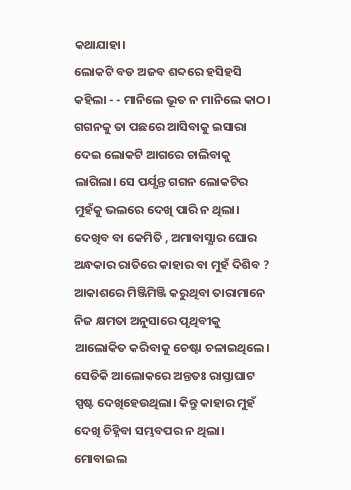କଥାଯାହା।
ଲୋକଟି ବଡ ଅଜବ ଶବ୍ଦରେ ହସିହସି କହିଲା - - ମାନିଲେ ଭୂତ ନ ମାନିଲେ କାଠ।
ଗଗନକୁ ତା ପଛରେ ଆସିବାକୁ ଇସାରା ଦେଇ ଲୋକଟି ଆଗରେ ଚାଲିବାକୁ ଲାଗିଲା। ସେ ପର୍ଯ୍ଯନ୍ତ ଗଗନ ଲୋକଟିର ମୁହଁକୁ ଭଲରେ ଦେଖି ପାରି ନ ଥିଲା। ଦେଖିବ ବା କେମିତି , ଅମାବାସ୍ଯାର ଘୋର ଅନ୍ଧକାର ରାତିରେ କାହାର ବା ମୁହଁ ଦିଶିବ ? ଆକାଶରେ ମିଞ୍ଜିମିଞ୍ଜି କରୁଥିବା ତାରାମାନେ ନିଜ କ୍ଷମତା ଅନୁସାରେ ପୃଥିବୀକୁ ଆଲୋକିତ କରିବାକୁ ଚେଷ୍ଟା ଚଳାଇଥିଲେ। ସେତିକି ଆଲୋକରେ ଅନ୍ତତଃ ରାସ୍ତାଘାଟ ସ୍ପଷ୍ଟ ଦେଖିହେଉଥିଲା। କିନ୍ତୁ କାହାର ମୁହଁ ଦେଖି ଚିହ୍ନିବା ସମ୍ଭବପର ନ ଥିଲା। ମୋବାଇଲ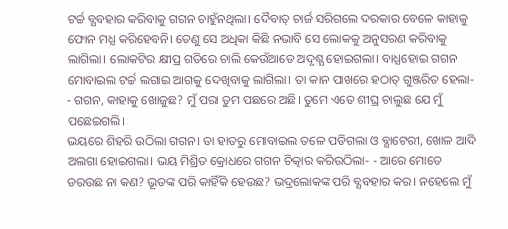ଟର୍ଚ୍ଚ ବ୍ଯବହାର କରିବାକୁ ଗଗନ ଚାହୁଁନଥିଲା। ଦୈବାତ୍ ଚାର୍ଜ ସରିଗଲେ ଦରକାର ବେଳେ କାହାକୁ ଫୋନ ମଧ୍ଯ କରିହେବନି। ତେଣୁ ସେ ଅଧିକା କିଛି ନଭାବି ସେ ଲୋକକୁ ଅନୁସରଣ କରିବାକୁ ଲାଗିଲା। ଲୋକଟିର କ୍ଷୀପ୍ର ଗତିରେ ଚାଲି କେଉଁଆଡେ ଅଦୃଶ୍ଯ ହୋଇଗଲା। ବାଧ୍ଯହୋଇ ଗଗନ ମୋବାଇଲ ଟର୍ଚ୍ଚ ଲଗାଇ ଆଗକୁ ଦେଖିବାକୁ ଲାଗିଲା। ତା କାନ ପାଖରେ ହଠାତ୍ ଗୁଞ୍ଜରିତ ହେଲା- - ଗଗନ, କାହାକୁ ଖୋଜୁଛ? ମୁଁ ପରା ତୁମ ପଛରେ ଅଛି। ତୁମେ ଏତେ ଶୀଘ୍ର ଚାଲୁଛ ଯେ ମୁଁ ପଛେଇଗଲି।
ଭୟରେ ଶିହରି ଉଠିଲା ଗଗନ। ତା ହାତରୁ ମୋବାଇଲ ତଳେ ପଡିଗଲା ଓ ବ୍ଯାଟେରୀ, ଖୋଳ ଆଦି ଅଲଗା ହୋଇଗଲା। ଭୟ ମିଶ୍ରିତ କ୍ରୋଧରେ ଗଗନ ଚିତ୍କାର କରିଉଠିଲା- - ଆରେ ମୋତେ ଡରଉଛ ନା କଣ? ଭୂତଙ୍କ ପରି କାହିଁକି ହେଉଛ? ଭଦ୍ରଲୋକଙ୍କ ପରି ବ୍ଯବହାର କର। ନହେଲେ ମୁଁ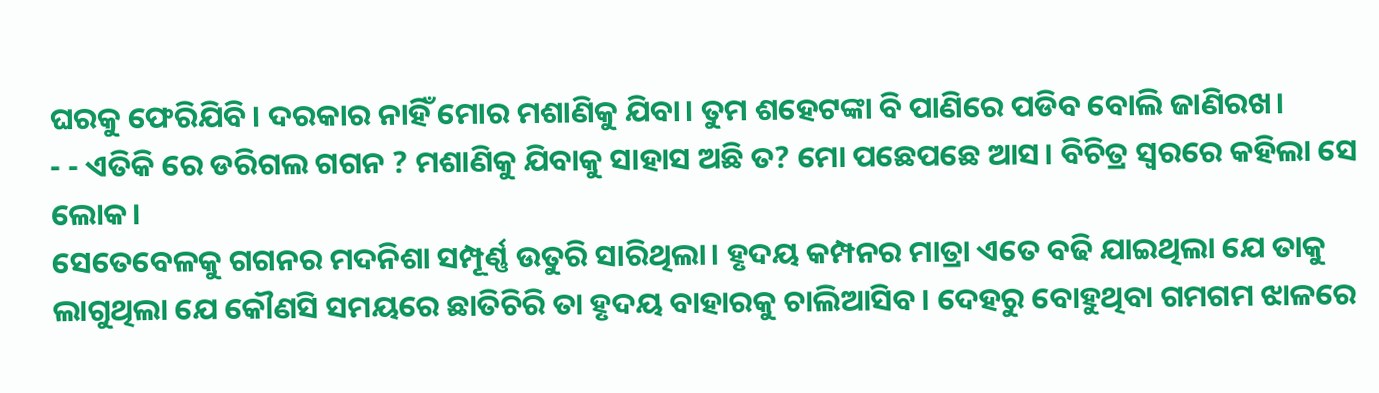ଘରକୁ ଫେରିଯିବି। ଦରକାର ନାହିଁ ମୋର ମଶାଣିକୁ ଯିବା। ତୁମ ଶହେଟଙ୍କା ବି ପାଣିରେ ପଡିବ ବୋଲି ଜାଣିରଖ।
- - ଏତିକି ରେ ଡରିଗଲ ଗଗନ ? ମଶାଣିକୁ ଯିବାକୁ ସାହାସ ଅଛି ତ? ମୋ ପଛେପଛେ ଆସ। ବିଚିତ୍ର ସ୍ବରରେ କହିଲା ସେ ଲୋକ।
ସେତେବେଳକୁ ଗଗନର ମଦନିଶା ସମ୍ପୂର୍ଣ୍ଣ ଉତୁରି ସାରିଥିଲା। ହୃଦୟ କମ୍ପନର ମାତ୍ରା ଏତେ ବଢି ଯାଇଥିଲା ଯେ ତାକୁ ଲାଗୁଥିଲା ଯେ କୌଣସି ସମୟରେ ଛାତିଚିରି ତା ହୃଦୟ ବାହାରକୁ ଚାଲିଆସିବ। ଦେହରୁ ବୋହୁଥିବା ଗମଗମ ଝାଳରେ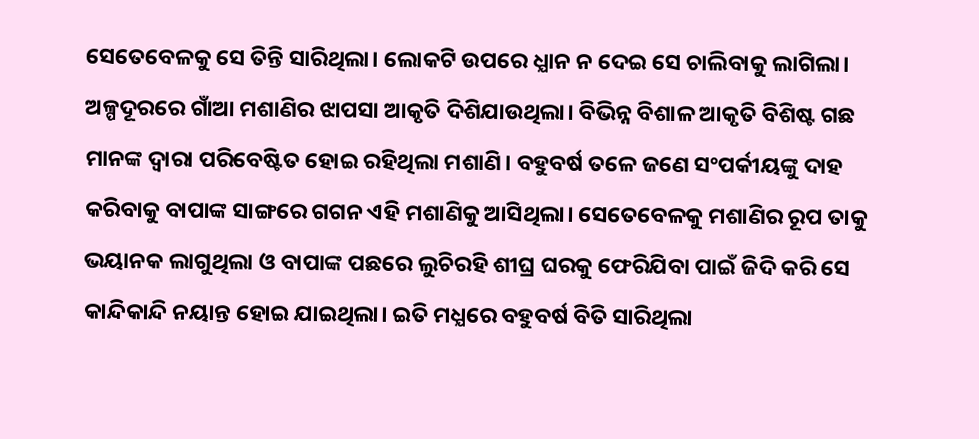ସେତେବେଳକୁ ସେ ତିନ୍ତି ସାରିଥିଲା। ଲୋକଟି ଉପରେ ଧ୍ଯାନ ନ ଦେଇ ସେ ଚାଲିବାକୁ ଲାଗିଲା। ଅଳ୍ପଦୂରରେ ଗାଁଆ ମଶାଣିର ଝାପସା ଆକୃତି ଦିଶିଯାଉଥିଲା। ବିଭିନ୍ନ ବିଶାଳ ଆକୃତି ବିଶିଷ୍ଟ ଗଛ ମାନଙ୍କ ଦ୍ବାରା ପରିବେଷ୍ଟିତ ହୋଇ ରହିଥିଲା ମଶାଣି। ବହୁବର୍ଷ ତଳେ ଜଣେ ସଂପର୍କୀୟଙ୍କୁ ଦାହ କରିବାକୁ ବାପାଙ୍କ ସାଙ୍ଗରେ ଗଗନ ଏହି ମଶାଣିକୁ ଆସିଥିଲା। ସେତେବେଳକୁ ମଶାଣିର ରୂପ ତାକୁ ଭୟାନକ ଲାଗୁଥିଲା ଓ ବାପାଙ୍କ ପଛରେ ଲୁଚିରହି ଶୀଘ୍ର ଘରକୁ ଫେରିଯିବା ପାଇଁ ଜିଦି କରି ସେ କାନ୍ଦିକାନ୍ଦି ନୟାନ୍ତ ହୋଇ ଯାଇଥିଲା। ଇତି ମଧ୍ଯରେ ବହୁବର୍ଷ ବିତି ସାରିଥିଲା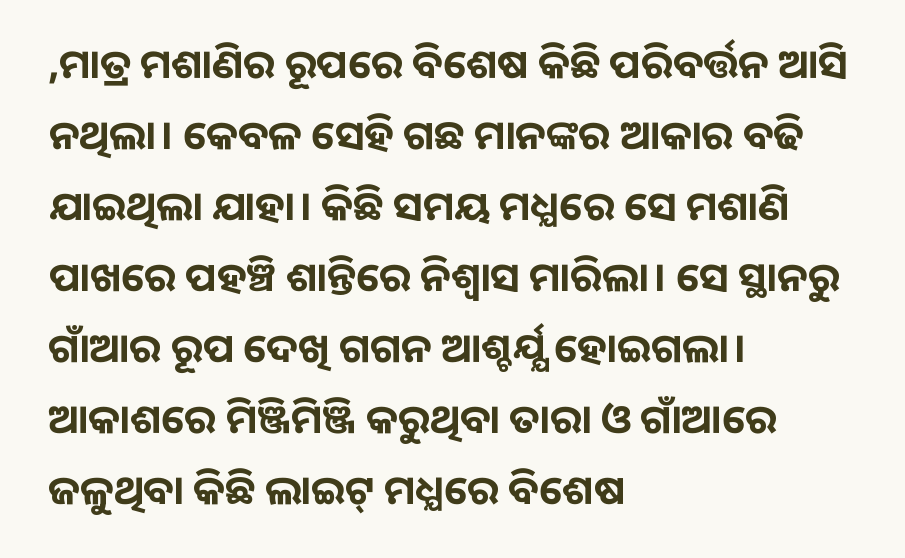,ମାତ୍ର ମଶାଣିର ରୂପରେ ବିଶେଷ କିଛି ପରିବର୍ତ୍ତନ ଆସି ନଥିଲା। କେବଳ ସେହି ଗଛ ମାନଙ୍କର ଆକାର ବଢି ଯାଇଥିଲା ଯାହା। କିଛି ସମୟ ମଧ୍ଯରେ ସେ ମଶାଣି ପାଖରେ ପହଞ୍ଚି ଶାନ୍ତିରେ ନିଶ୍ବାସ ମାରିଲା। ସେ ସ୍ଥାନରୁ ଗାଁଆର ରୂପ ଦେଖି ଗଗନ ଆଶ୍ଚର୍ଯ୍ଯ ହୋଇଗଲା। ଆକାଶରେ ମିଞ୍ଜିମିଞ୍ଜି କରୁଥିବା ତାରା ଓ ଗାଁଆରେ ଜଳୁଥିବା କିଛି ଲାଇଟ୍ ମଧ୍ଯରେ ବିଶେଷ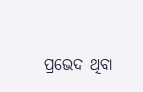ପ୍ରଭେଦ ଥିବା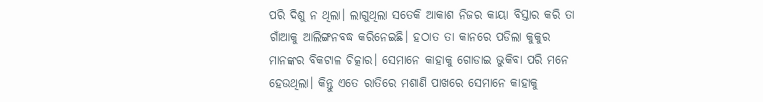ପରି ଦିଶୁ ନ ଥିଲା। ଲାଗୁଥିଲା ସତେକି ଆକାଶ ନିଜର କାୟା ବିସ୍ତାର କରି ତା ଗାଁଆକୁ ଆଲିଙ୍ଗନବଦ୍ଧ କରିନେଇଛି। ହଠାତ ତା କାନରେ ପଡିଲା କୁକୁର ମାନଙ୍କର ବିକଟାଳ ଚିତ୍କାର। ସେମାନେ କାହାକୁ ଗୋଡାଇ ଭୁକିବା ପରି ମନେ ହେଉଥିଲା। କିନ୍ତୁ ଏତେ ରାତିରେ ମଶାଣି ପାଖରେ ସେମାନେ କାହାକୁ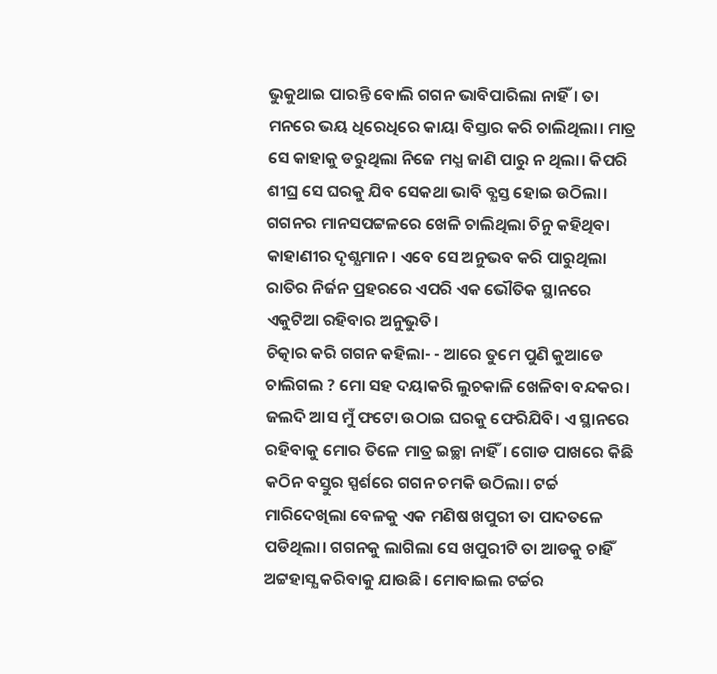ଭୁକୁଥାଇ ପାରନ୍ତି ବୋଲି ଗଗନ ଭାବିପାରିଲା ନାହିଁ। ତା ମନରେ ଭୟ ଧିରେଧିରେ କାୟା ବିସ୍ତାର କରି ଚାଲିଥିଲା। ମାତ୍ର ସେ କାହାକୁ ଡରୁଥିଲା ନିଜେ ମଧ୍ଯ ଜାଣି ପାରୁ ନ ଥିଲା। କିପରି ଶୀଘ୍ର ସେ ଘରକୁ ଯିବ ସେକଥା ଭାବି ବ୍ଯସ୍ତ ହୋଇ ଉଠିଲା। ଗଗନର ମାନସପଟ୍ଟଳରେ ଖେଳି ଚାଲିଥିଲା ଚିନୁ କହିଥିବା କାହାଣୀର ଦୃଶ୍ଯମାନ। ଏବେ ସେ ଅନୁଭବ କରି ପାରୁଥିଲା ରାତିର ନିର୍ଜନ ପ୍ରହରରେ ଏପରି ଏକ ଭୌତିକ ସ୍ଥାନରେ ଏକୁଟିଆ ରହିବାର ଅନୁଭୁତି।
ଚିତ୍କାର କରି ଗଗନ କହିଲା- - ଆରେ ତୁମେ ପୁଣି କୁଆଡେ ଚାଲିଗଲ ? ମୋ ସହ ଦୟାକରି ଲୁଚକାଳି ଖେଳିବା ବନ୍ଦକର। ଜଲଦି ଆସ ମୁଁ ଫଟୋ ଉଠାଇ ଘରକୁ ଫେରିଯିବି। ଏ ସ୍ଥାନରେ ରହିବାକୁ ମୋର ତିଳେ ମାତ୍ର ଇଚ୍ଛା ନାହିଁ। ଗୋଡ ପାଖରେ କିଛି କଠିନ ବସ୍ତୁର ସ୍ପର୍ଶରେ ଗଗନ ଚମକି ଉଠିଲା। ଟର୍ଚ୍ଚ ମାରିଦେଖିଲା ବେଳକୁ ଏକ ମଣିଷ ଖପୁରୀ ତା ପାଦତଳେ ପଡିଥିଲା। ଗଗନକୁ ଲାଗିଲା ସେ ଖପୁରୀଟି ତା ଆଡକୁ ଚାହିଁ ଅଟ୍ଟହାସ୍ଯ କରିବାକୁ ଯାଉଛି। ମୋବାଇଲ ଟର୍ଚ୍ଚର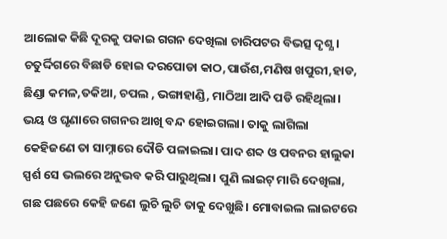ଆଲୋକ କିଛି ଦୂରକୁ ପକାଇ ଗଗନ ଦେଖିଲା ଚାରିପଟର ବିଭତ୍ସ ଦୃଶ୍ଯ। ଚତୁର୍ଦ୍ଦିଗରେ ବିଛାଡି ହୋଇ ଦରପୋଡା କାଠ,ପାଉଁଶ,ମଣିଷ ଖପୁରୀ,ହାଡ, ଛିଣ୍ଡା କମଳ,ତକିଆ, ଚପଲ , ଭଙ୍ଗାହାଣ୍ଡି, ମାଠିଆ ଆଦି ପଡି ରହିଥିଲା। ଭୟ ଓ ଘୃଣାରେ ଗଗନର ଆଖି ବନ୍ଦ ହୋଇଗଲା। ତାକୁ ଲାଗିଲା କେହିଜଣେ ତା ସାମ୍ନାରେ ଦୌଡି ପଳାଇଲା। ପାଦ ଶବ୍ଦ ଓ ପବନର ହାଲୁକା ସ୍ପର୍ଶ ସେ ଭଲରେ ଅନୁଭବ କରି ପାରୁଥିଲା। ପୁଣି ଲାଇଟ୍ ମାରି ଦେଖିଲା, ଗଛ ପଛରେ କେହି ଜଣେ ଲୁଚି ଲୁଚି ତାକୁ ଦେଖୁଛି। ମୋବାଇଲ ଲାଇଟରେ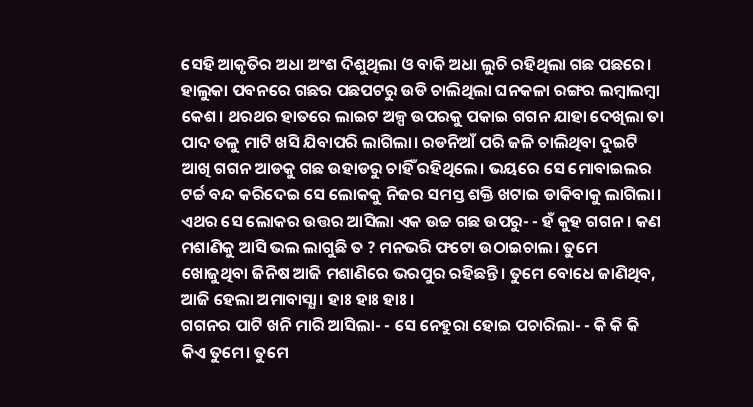ସେହି ଆକୃତିର ଅଧା ଅଂଶ ଦିଶୁଥିଲା ଓ ବାକି ଅଧା ଲୁଚି ରହିଥିଲା ଗଛ ପଛରେ। ହାଲୁକା ପବନରେ ଗଛର ପଛପଟରୁ ଉଡି ଚାଲିଥିଲା ଘନକଳା ରଙ୍ଗର ଲମ୍ବାଲମ୍ବା କେଶ। ଥରଥର ହାତରେ ଲାଇଟ ଅଳ୍ପ ଉପରକୁ ପକାଇ ଗଗନ ଯାହା ଦେଖିଲା ତା ପାଦ ତଳୁ ମାଟି ଖସି ଯିବାପରି ଲାଗିଲା। ରଡନିଆଁ ପରି ଜଳି ଚାଲିଥିବା ଦୁଇଟି ଆଖି ଗଗନ ଆଡକୁ ଗଛ ଉହାଡରୁ ଚାହିଁ ରହିଥିଲେ। ଭୟରେ ସେ ମୋବାଇଲର ଟର୍ଚ୍ଚ ବନ୍ଦ କରିଦେଇ ସେ ଲୋକକୁ ନିଜର ସମସ୍ତ ଶକ୍ତି ଖଟାଇ ଡାକିବାକୁ ଲାଗିଲା। ଏଥର ସେ ଲୋକର ଉତ୍ତର ଆସିଲା ଏକ ଉଚ୍ଚ ଗଛ ଉପରୁ- - ହଁ କୁହ ଗଗନ। କଣ ମଶାଣିକୁ ଆସି ଭଲ ଲାଗୁଛି ତ ? ମନଭରି ଫଟୋ ଉଠାଇଚାଲ। ତୁମେ ଖୋଜୁଥିବା ଜିନିଷ ଆଜି ମଶାଣିରେ ଭରପୁର ରହିଛନ୍ତି। ତୁମେ ବୋଧେ ଜାଣିଥିବ, ଆଜି ହେଲା ଅମାବାସ୍ଯା। ହାଃ ହାଃ ହାଃ।
ଗଗନର ପାଟି ଖନି ମାରି ଆସିଲା- - ସେ ନେହୁରା ହୋଇ ପଚାରିଲା- - କି କି କି କିଏ ତୁମେ। ତୁମେ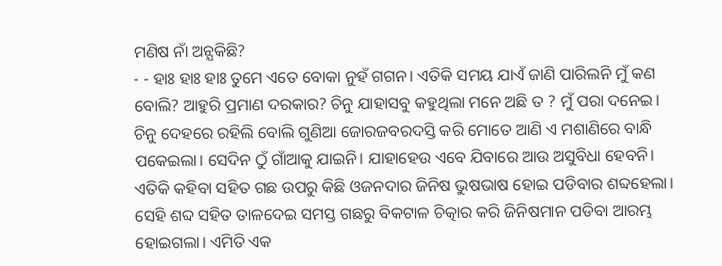ମଣିଷ ନାଁ ଅନ୍ଯକିଛି?
- - ହାଃ ହାଃ ହାଃ ତୁମେ ଏତେ ବୋକା ନୁହଁ ଗଗନ। ଏତିକି ସମୟ ଯାଏଁ ଜାଣି ପାରିଲନି ମୁଁ କଣ ବୋଲି? ଆହୁରି ପ୍ରମାଣ ଦରକାର? ଚିନୁ ଯାହାସବୁ କହୁଥିଲା ମନେ ଅଛି ତ ? ମୁଁ ପରା ଦନେଇ। ଚିନୁ ଦେହରେ ରହିଲି ବୋଲି ଗୁଣିଆ ଜୋରଜବରଦସ୍ତି କରି ମୋତେ ଆଣି ଏ ମଶାଣିରେ ବାନ୍ଧି ପକେଇଲା। ସେଦିନ ଠୁଁ ଗାଁଆକୁ ଯାଇନି। ଯାହାହେଉ ଏବେ ଯିବାରେ ଆଉ ଅସୁବିଧା ହେବନି। ଏତିକି କହିବା ସହିତ ଗଛ ଉପରୁ କିଛି ଓଜନଦାର ଜିନିଷ ଭୁଷଭାଷ ହୋଇ ପଡିବାର ଶବ୍ଦହେଲା। ସେହି ଶବ୍ଦ ସହିତ ତାଳଦେଇ ସମସ୍ତ ଗଛରୁ ବିକଟାଳ ଚିତ୍କାର କରି ଜିନିଷମାନ ପଡିବା ଆରମ୍ଭ ହୋଇଗଲା। ଏମିତି ଏକ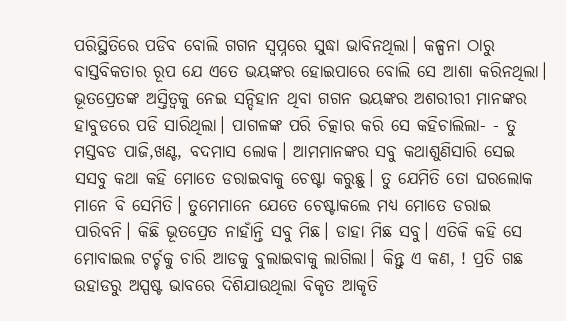ପରିସ୍ଥିତିରେ ପଡିବ ବୋଲି ଗଗନ ସ୍ବପ୍ନରେ ସୁଦ୍ଧା ଭାବିନଥିଲା। କଳ୍ପନା ଠାରୁ ବାସ୍ତବିକତାର ରୂପ ଯେ ଏତେ ଭୟଙ୍କର ହୋଇପାରେ ବୋଲି ସେ ଆଶା କରିନଥିଲା। ଭୂତପ୍ରେତଙ୍କ ଅସ୍ତିତ୍ବକୁ ନେଇ ସନ୍ଦିହାନ ଥିବା ଗଗନ ଭୟଙ୍କର ଅଶରୀରୀ ମାନଙ୍କର ହାବୁଡରେ ପଡି ସାରିଥିଲା। ପାଗଳଙ୍କ ପରି ଚିତ୍କାର କରି ସେ କହିଚାଲିଲା- - ତୁ ମସ୍ତବଡ ପାଜି,ଖଣ୍ଟ, ବଦମାସ ଲୋକ। ଆମମାନଙ୍କର ସବୁ କଥାଶୁଣିସାରି ସେଇ ସସବୁ କଥା କହି ମୋତେ ଡରାଇବାକୁ ଚେଷ୍ଟା କରୁଛୁ। ତୁ ଯେମିତି ତୋ ଘରଲୋକ ମାନେ ବି ସେମିତି। ତୁମେମାନେ ଯେତେ ଚେଷ୍ଟାକଲେ ମଧ୍ଯ ମୋତେ ଡରାଇ ପାରିବନି। କିଛି ଭୂତପ୍ରେତ ନାହାଁନ୍ତି ସବୁ ମିଛ। ଡାହା ମିଛ ସବୁ। ଏତିକି କହି ସେ ମୋବାଇଲ ଟର୍ଚ୍ଚକୁ ଚାରି ଆଡକୁ ବୁଲାଇବାକୁ ଲାଗିଲା। କିନ୍ତୁ ଏ କଣ, ! ପ୍ରତି ଗଛ ଉହାଡରୁ ଅସ୍ପଷ୍ଟ ଭାବରେ ଦିଶିଯାଉଥିଲା ବିକୃତ ଆକୃତି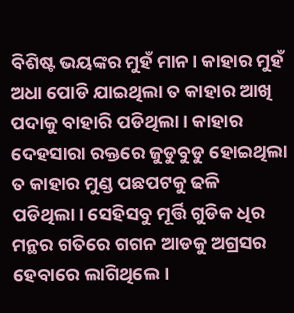ବିଶିଷ୍ଟ ଭୟଙ୍କର ମୁହଁ ମାନ। କାହାର ମୁହଁ ଅଧା ପୋଡି ଯାଇଥିଲା ତ କାହାର ଆଖି ପଦାକୁ ବାହାରି ପଡିଥିଲା। କାହାର ଦେହସାରା ରକ୍ତରେ ଜୁଡୁବୁଡୁ ହୋଇଥିଲା ତ କାହାର ମୁଣ୍ଡ ପଛପଟକୁ ଢଳି ପଡିଥିଲା। ସେହିସବୁ ମୂର୍ତ୍ତି ଗୁଡିକ ଧିର ମନ୍ଥର ଗତିରେ ଗଗନ ଆଡକୁ ଅଗ୍ରସର ହେବାରେ ଲାଗିଥିଲେ।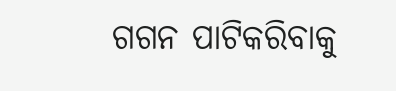ଗଗନ ପାଟିକରିବାକୁ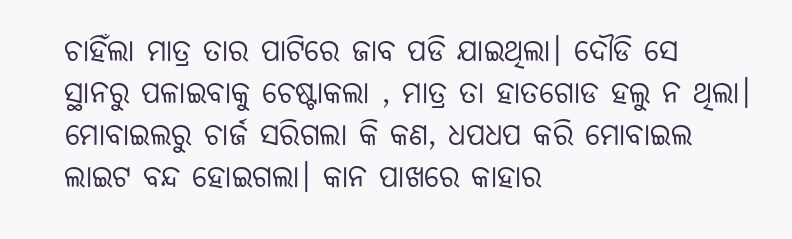ଚାହିଁଲା ମାତ୍ର ତାର ପାଟିରେ ଜାବ ପଡି ଯାଇଥିଲା। ଦୌଡି ସେ ସ୍ଥାନରୁ ପଳାଇବାକୁ ଚେଷ୍ଟାକଲା , ମାତ୍ର ତା ହାତଗୋଡ ହଲୁ ନ ଥିଲା। ମୋବାଇଲରୁ ଚାର୍ଜ ସରିଗଲା କି କଣ, ଧପଧପ କରି ମୋବାଇଲ ଲାଇଟ ବନ୍ଦ ହୋଇଗଲା। କାନ ପାଖରେ କାହାର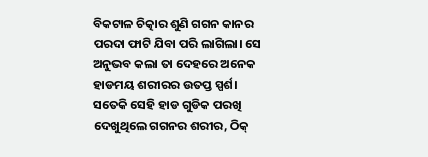ବିକଟାଳ ଚିତ୍କାର ଶୁଣି ଗଗନ କାନର ପରଦା ଫାଟି ଯିବା ପରି ଲାଗିଲା। ସେ ଅନୁଭବ କଲା ତା ଦେହରେ ଅନେକ ହାଡମୟ ଶରୀରର ଉତପ୍ତ ସ୍ପର୍ଶ। ସତେକି ସେହି ହାଡ ଗୁଡିକ ପରଖି ଦେଖୁଥିଲେ ଗଗନର ଶରୀର, ଠିକ୍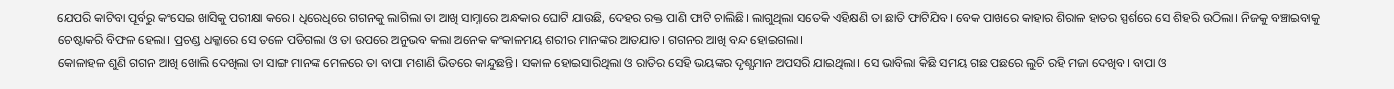ଯେପରି କାଟିବା ପୂର୍ବରୁ କଂସେଇ ଖାସିକୁ ପରୀକ୍ଷା କରେ। ଧିରେଧିରେ ଗଗନକୁ ଲାଗିଲା ତା ଆଖି ସାମ୍ନାରେ ଅନ୍ଧକାର ଘୋଟି ଯାଉଛି, ଦେହର ରକ୍ତ ପାଣି ଫାଟି ଚାଲିଛି। ଲାଗୁଥିଲା ସତେକି ଏହିକ୍ଷଣି ତା ଛାତି ଫାଟିଯିବ। ବେକ ପାଖରେ କାହାର ଶିରାଳ ହାତର ସ୍ପର୍ଶରେ ସେ ଶିହରି ଉଠିଲା। ନିଜକୁ ବଞ୍ଚାଇବାକୁ ଚେଷ୍ଟାକରି ବିଫଳ ହେଲା। ପ୍ରଚଣ୍ଡ ଧକ୍କାରେ ସେ ତଳେ ପଡିଗଲା ଓ ତା ଉପରେ ଅନୁଭବ କଲା ଅନେକ କଂକାଳମୟ ଶରୀର ମାନଙ୍କର ଆତଯାତ। ଗଗନର ଆଖି ବନ୍ଦ ହୋଇଗଲା।
କୋଳାହଳ ଶୁଣି ଗଗନ ଆଖି ଖୋଲି ଦେଖିଲା ତା ସାଙ୍ଗ ମାନଙ୍କ ମେଳରେ ତା ବାପା ମଶାଣି ଭିତରେ କାନ୍ଦୁଛନ୍ତି। ସକାଳ ହୋଇସାରିଥିଲା ଓ ରାତିର ସେହି ଭୟଙ୍କର ଦୃଶ୍ଯମାନ ଅପସରି ଯାଇଥିଲା। ସେ ଭାବିଲା କିଛି ସମୟ ଗଛ ପଛରେ ଲୁଚି ରହି ମଜା ଦେଖିବ। ବାପା ଓ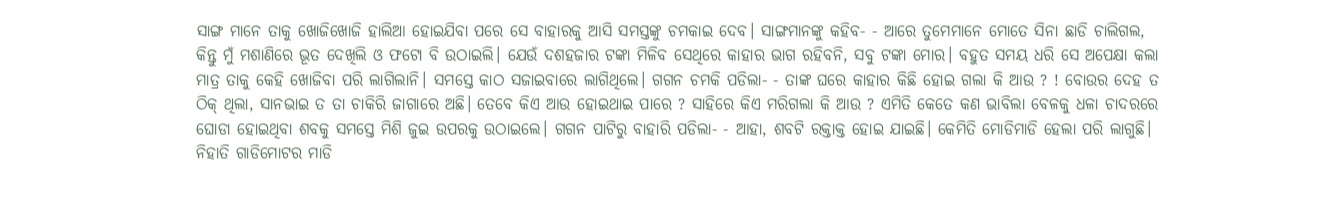ସାଙ୍ଗ ମାନେ ତାକୁ ଖୋଜିଖୋଜି ହାଲିଆ ହୋଇଯିବା ପରେ ସେ ବାହାରକୁ ଆସି ସମସ୍ତଙ୍କୁ ଚମକାଇ ଦେବ। ସାଙ୍ଗମାନଙ୍କୁ କହିବ- - ଆରେ ତୁମେମାନେ ମୋତେ ସିନା ଛାଡି ଚାଲିଗଲ, କିନ୍ତୁ ମୁଁ ମଶାଣିରେ ଭୂତ ଦେଖିଲି ଓ ଫଟୋ ବି ଉଠାଇଲି। ଯେଉଁ ଦଶହଜାର ଟଙ୍କା ମିଳିବ ସେଥିରେ କାହାର ଭାଗ ରହିବନି, ସବୁ ଟଙ୍କା ମୋର। ବହୁତ ସମୟ ଧରି ସେ ଅପେକ୍ଷା କଲା ମାତ୍ର ତାକୁ କେହି ଖୋଜିବା ପରି ଲାଗିଲାନି। ସମସ୍ତେ କାଠ ସଜାଇବାରେ ଲାଗିଥିଲେ। ଗଗନ ଚମକି ପଡିଲା- - ତାଙ୍କ ଘରେ କାହାର କିଛି ହୋଇ ଗଲା କି ଆଉ ? ! ବୋଉର ଦେହ ତ ଠିକ୍ ଥିଲା, ସାନଭାଇ ତ ତା ଚାକିରି ଜାଗାରେ ଅଛି। ତେବେ କିଏ ଆଉ ହୋଇଥାଇ ପାରେ ? ସାହିରେ କିଏ ମରିଗଲା କି ଆଉ ? ଏମିତି କେତେ କଣ ଭାବିଲା ବେଳକୁ ଧଳା ଚାଦରରେ ଘୋଡା ହୋଇଥିବା ଶବକୁ ସମସ୍ତେ ମିଶି ଜୁଇ ଉପରକୁ ଉଠାଇଲେ। ଗଗନ ପାଟିରୁ ବାହାରି ପଡିଲା- - ଆହା, ଶବଟି ରକ୍ତାକ୍ତ ହୋଇ ଯାଇଛି। କେମିତି ମୋଡିମାଡି ହେଲା ପରି ଲାଗୁଛି। ନିହାତି ଗାଡିମୋଟର ମାଡି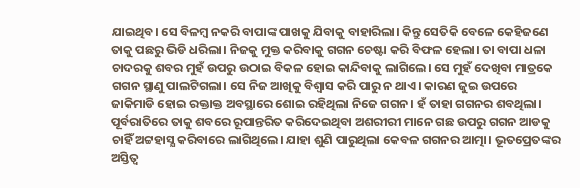ଯାଇଥିବ। ସେ ବିଳମ୍ବ ନକରି ବାପାଙ୍କ ପାଖକୁ ଯିବାକୁ ବାହାରିଲା। କିନ୍ତୁ ସେତିକି ବେଳେ କେହିଜଣେ ତାକୁ ପଛରୁ ଭିଡି ଧରିଲା। ନିଜକୁ ମୁକ୍ତ କରିବାକୁ ଗଗନ ଚେଷ୍ଟା କରି ବିଫଳ ହେଲା। ତା ବାପା ଧଳା ଚାଦରକୁ ଶବର ମୁହଁ ଉପରୁ ଉଠାଇ ବିକଳ ହୋଇ କାନ୍ଦିବାକୁ ଲାଗିଲେ। ସେ ମୁହଁ ଦେଖିବା ମାତ୍ରକେ ଗଗନ ସ୍ଥାଣୁ ପାଲଟିଗଲା। ସେ ନିଜ ଆଖିକୁ ବିଶ୍ବାସ କରି ପାରୁ ନ ଥାଏ। କାରଣ ଜୁଇ ଉପରେ ଜାକିମାଡି ହୋଇ ରକ୍ତାକ୍ତ ଅବସ୍ଥାରେ ଶୋଇ ରହିଥିଲା ନିଜେ ଗଗନ। ହଁ ତାହା ଗଗନର ଶବଥିଲା। ପୂର୍ବରାତିରେ ତାକୁ ଶବରେ ରୂପାନ୍ତରିତ କରିଦେଇଥିବା ଅଶରୀରୀ ମାନେ ଗଛ ଉପରୁ ଗଗନ ଆଡକୁ ଚାହିଁ ଅଟ୍ଟହାସ୍ଯ କରିବାରେ ଲାଗିଥିଲେ। ଯାହା ଶୁଣି ପାରୁଥିଲା କେବଳ ଗଗନର ଆତ୍ମା। ଭୂତପ୍ରେତଙ୍କର ଅସ୍ତିତ୍ବ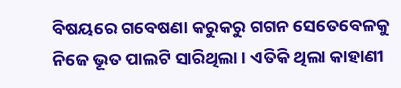ବିଷୟରେ ଗବେଷଣା କରୁକରୁ ଗଗନ ସେତେବେଳକୁ ନିଜେ ଭୂତ ପାଲଟି ସାରିଥିଲା । ଏତିକି ଥିଲା କାହାଣୀ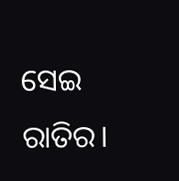ସେଇ ରାତିର।